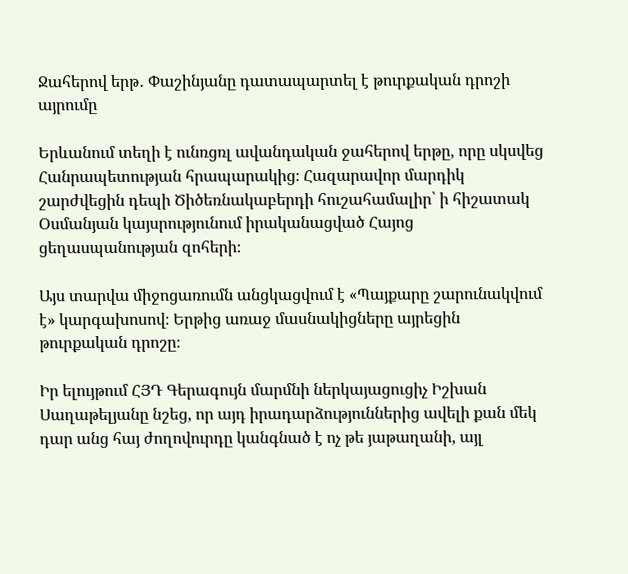Ջահերով երթ․ Փաշինյանը դատապարտել է թուրքական դրոշի այրումը

Երևանում տեղի է ունռցռլ ավանդական ջահերով երթը, որը սկսվեց Հանրապետության հրապարակից։ Հազարավոր մարդիկ շարժվեցին դեպի Ծիծեռնակաբերդի հուշահամալիր՝ ի հիշատակ Օսմանյան կայսրությունում իրականացված Հայոց ցեղասպանության զոհերի։

Այս տարվա միջոցառումն անցկացվում է «Պայքարը շարունակվում է» կարգախոսով։ Երթից առաջ մասնակիցները այրեցին թուրքական դրոշը։

Իր ելույթում ՀՅԴ Գերագույն մարմնի ներկայացուցիչ Իշխան Սաղաթելյանը նշեց, որ այդ իրադարձություններից ավելի քան մեկ դար անց հայ ժողովուրդը կանգնած է ոչ թե յաթաղանի, այլ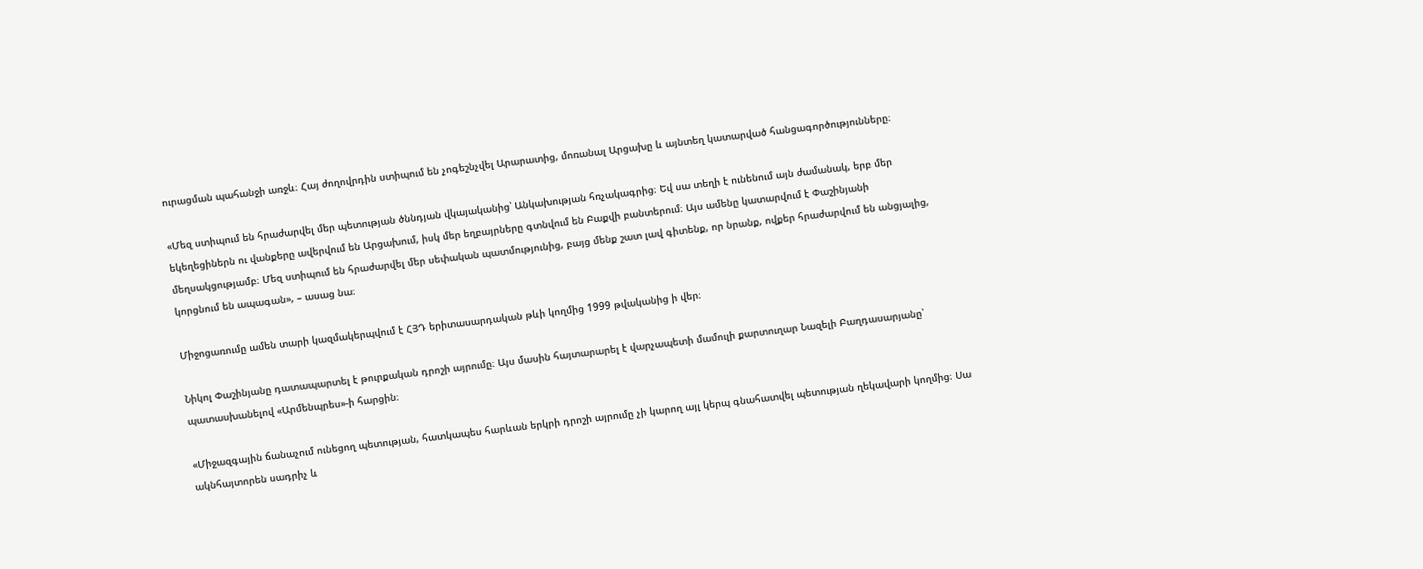ուրացման պահանջի առջև։ Հայ ժողովրդին ստիպում են չոգեշնչվել Արարատից, մոռանալ Արցախը և այնտեղ կատարված հանցագործությունները։

«Մեզ ստիպում են հրաժարվել մեր պետության ծննդյան վկայականից՝ Անկախության հռչակագրից։ Եվ սա տեղի է ունենում այն ժամանակ, երբ մեր եկեղեցիներն ու վանքերը ավերվում են Արցախում, իսկ մեր եղբայրները գտնվում են Բաքվի բանտերում։ Այս ամենը կատարվում է Փաշինյանի մեղսակցությամբ։ Մեզ ստիպում են հրաժարվել մեր սեփական պատմությունից, բայց մենք շատ լավ գիտենք, որ նրանք, ովքեր հրաժարվում են անցյալից, կորցնում են ապագան», – ասաց նա։

Միջոցառումը ամեն տարի կազմակերպվում է ՀՅԴ երիտասարդական թևի կողմից 1999 թվականից ի վեր։

Նիկոլ Փաշինյանը դատապարտել է թուրքական դրոշի այրումը։ Այս մասին հայտարարել է վարչապետի մամուլի քարտուղար Նազելի Բաղդասարյանը՝ պատասխանելով «Արմենպրես»-ի հարցին։

«Միջազգային ճանաչում ունեցող պետության, հատկապես հարևան երկրի դրոշի այրումը չի կարող այլ կերպ գնահատվել պետության ղեկավարի կողմից։ Սա ակնհայտորեն սադրիչ և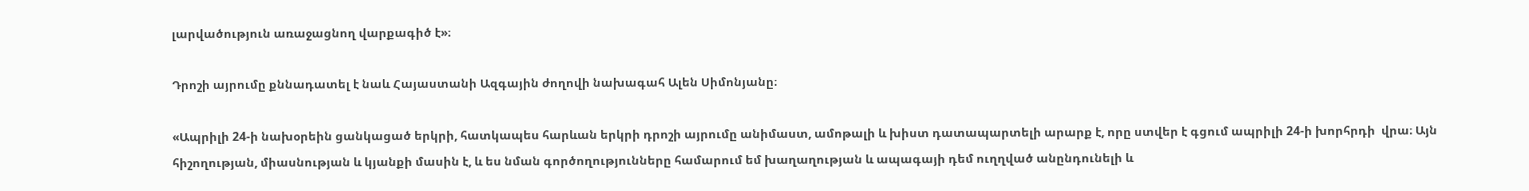լարվածություն առաջացնող վարքագիծ է»։

Դրոշի այրումը քննադատել է նաև Հայաստանի Ազգային ժողովի նախագահ Ալեն Սիմոնյանը։

«Ապրիլի 24-ի նախօրեին ցանկացած երկրի, հատկապես հարևան երկրի դրոշի այրումը անիմաստ, ամոթալի և խիստ դատապարտելի արարք է, որը ստվեր է գցում ապրիլի 24-ի խորհրդի  վրա։ Այն հիշողության, միասնության և կյանքի մասին է, և ես նման գործողությունները համարում եմ խաղաղության և ապագայի դեմ ուղղված անընդունելի և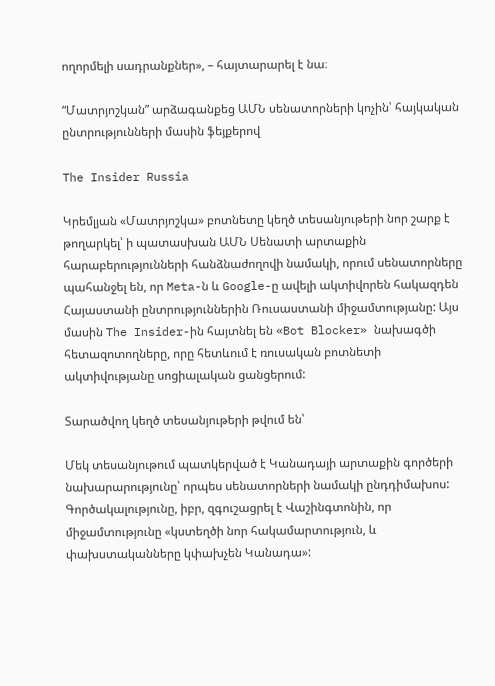ողորմելի սադրանքներ», – հայտարարել է նա։

“Մատրյոշկան” արձագանքեց ԱՄՆ սենատորների կոչին՝ հայկական ընտրությունների մասին ֆեյքերով

The Insider Russia

Կրեմլյան «Մատրյոշկա» բոտնետը կեղծ տեսանյութերի նոր շարք է թողարկել՝ ի պատասխան ԱՄՆ Սենատի արտաքին հարաբերությունների հանձնաժողովի նամակի, որում սենատորները պահանջել են, որ Meta-ն և Google-ը ավելի ակտիվորեն հակազդեն Հայաստանի ընտրություններին Ռուսաստանի միջամտությանը: Այս մասին The Insider-ին հայտնել են «Bot Blocker» նախագծի հետազոտողները, որը հետևում է ռուսական բոտնետի ակտիվությանը սոցիալական ցանցերում:

Տարածվող կեղծ տեսանյութերի թվում են՝

Մեկ տեսանյութում պատկերված է Կանադայի արտաքին գործերի նախարարությունը՝ որպես սենատորների նամակի ընդդիմախոս: Գործակալությունը, իբր, զգուշացրել է Վաշինգտոնին, որ միջամտությունը «կստեղծի նոր հակամարտություն, և փախստականները կփախչեն Կանադա»: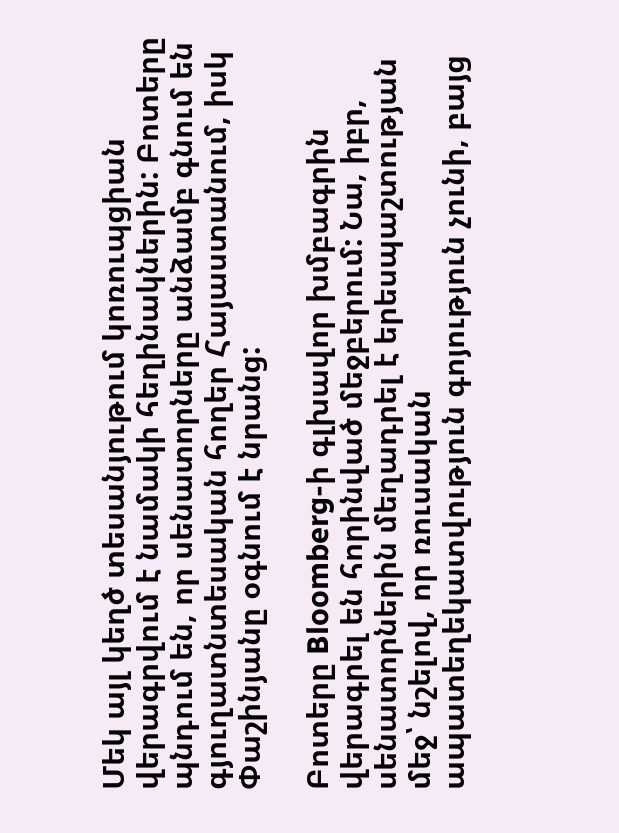Մեկ այլ կեղծ տեսանյութում կոռուպցիան վերագրվում է նամակի հեղինակներին: Բոտերը պնդում են, որ սենատորները անձամբ գնում են գյուղատնտեսական հողեր Հայաստանում, իսկ Փաշինյանը օգնում է նրանց:

Բոտերը Bloomberg-ի գլխավոր խմբագրին վերագրել են հորինված մեջբերում: Նա, իբր, սենատորներին մեղադրել է երեսպաշտության մեջ՝ նշելով, որ ռուսական ապատեղեկատվություն գոյություն չունի, բայց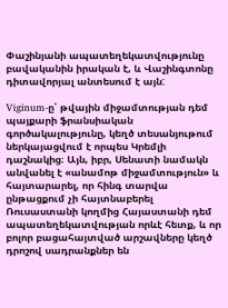Փաշինյանի ապատեղեկատվությունը բավականին իրական է, և Վաշինգտոնը դիտավորյալ անտեսում է այն:

Viginum-ը՝ թվային միջամտության դեմ պայքարի ֆրանսիական գործակալությունը, կեղծ տեսանյութում ներկայացվում է որպես Կրեմլի դաշնակից։ Այն, իբր, Սենատի նամակն անվանել է «անամոթ միջամտություն» և հայտարարել, որ հինգ տարվա ընթացքում չի հայտնաբերել Ռուսաստանի կողմից Հայաստանի դեմ ապատեղեկատվության որևէ հետք, և որ բոլոր բացահայտված արշավները կեղծ դրոշով սադրանքներ են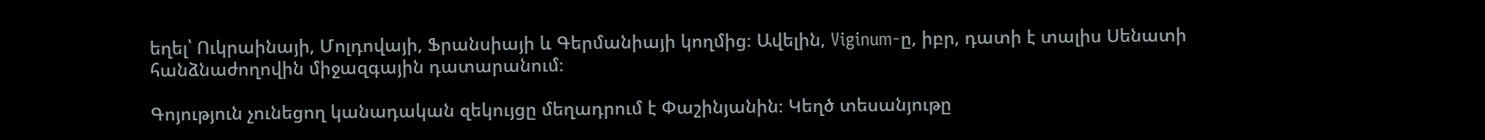եղել՝ Ուկրաինայի, Մոլդովայի, Ֆրանսիայի և Գերմանիայի կողմից։ Ավելին, Viginum-ը, իբր, դատի է տալիս Սենատի հանձնաժողովին միջազգային դատարանում։

Գոյություն չունեցող կանադական զեկույցը մեղադրում է Փաշինյանին։ Կեղծ տեսանյութը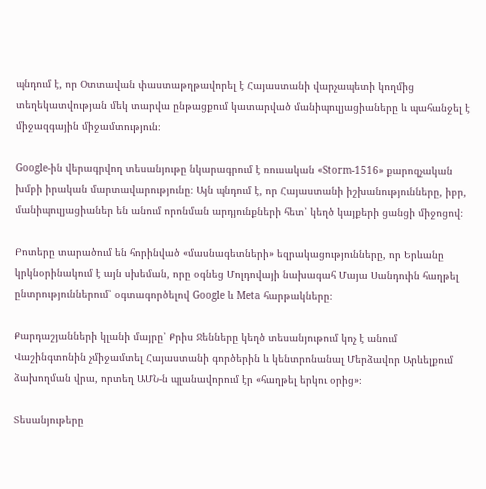պնդում է, որ Օտտավան փաստաթղթավորել է Հայաստանի վարչապետի կողմից տեղեկատվության մեկ տարվա ընթացքում կատարված մանիպուլյացիաները և պահանջել է միջազգային միջամտություն։

Google-ին վերագրվող տեսանյութը նկարագրում է ռուսական «Storm-1516» քարոզչական խմբի իրական մարտավարությունը։ Այն պնդում է, որ Հայաստանի իշխանությունները, իբր, մանիպուլյացիաներ են անում որոնման արդյունքների հետ՝ կեղծ կայքերի ցանցի միջոցով։

Բոտերը տարածում են հորինված «մասնագետների» եզրակացությունները, որ Երևանը կրկնօրինակում է այն սխեման, որը օգնեց Մոլդովայի նախագահ Մայա Սանդուին հաղթել ընտրություններում՝ օգտագործելով Google և Meta հարթակները։

Քարդաշյանների կլանի մայրը՝ Քրիս Ջենները կեղծ տեսանյութում կոչ է անում Վաշինգտոնին չմիջամտել Հայաստանի գործերին և կենտրոնանալ Մերձավոր Արևելքում ձախողման վրա, որտեղ ԱՄՆ-ն պլանավորում էր «հաղթել երկու օրից»։

Տեսանյութերը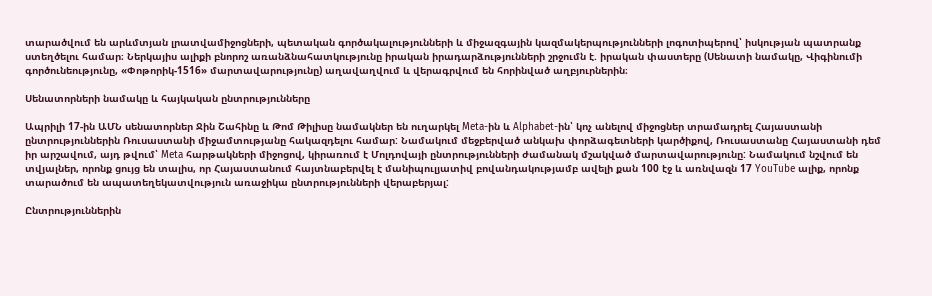տարածվում են արևմտյան լրատվամիջոցների, պետական գործակալությունների և միջազգային կազմակերպությունների լոգոտիպերով՝ իսկության պատրանք ստեղծելու համար։ Ներկայիս ալիքի բնորոշ առանձնահատկությունը իրական իրադարձությունների շրջումն է. իրական փաստերը (Սենատի նամակը, Վիգինումի գործունեությունը, «Փոթորիկ-1516» մարտավարությունը) աղավաղվում և վերագրվում են հորինված աղբյուրներին։

Սենատորների նամակը և հայկական ընտրությունները

Ապրիլի 17-ին ԱՄՆ սենատորներ Ջին Շահինը և Թոմ Թիլիսը նամակներ են ուղարկել Meta-ին և Alphabet-ին՝ կոչ անելով միջոցներ տրամադրել Հայաստանի ընտրություններին Ռուսաստանի միջամտությանը հակազդելու համար: Նամակում մեջբերված անկախ փորձագետների կարծիքով, Ռուսաստանը Հայաստանի դեմ իր արշավում, այդ թվում՝ Meta հարթակների միջոցով, կիրառում է Մոլդովայի ընտրությունների ժամանակ մշակված մարտավարությունը: Նամակում նշվում են տվյալներ, որոնք ցույց են տալիս, որ Հայաստանում հայտնաբերվել է մանիպուլյատիվ բովանդակությամբ ավելի քան 100 էջ և առնվազն 17 YouTube ալիք, որոնք տարածում են ապատեղեկատվություն առաջիկա ընտրությունների վերաբերյալ:

Ընտրություններին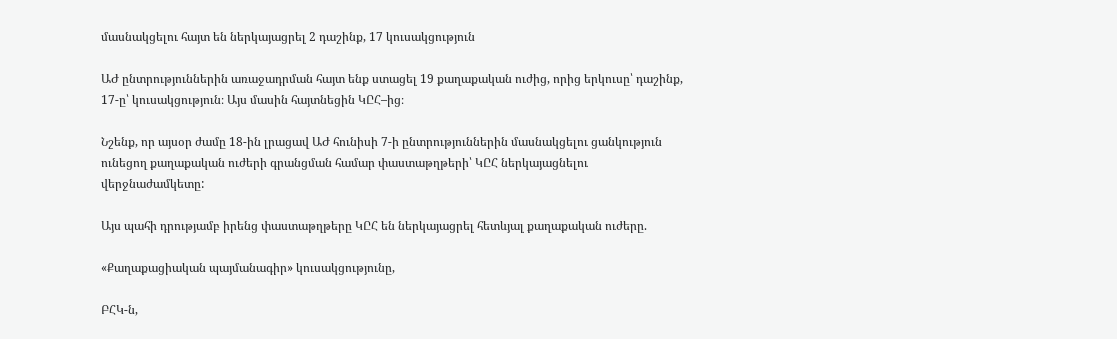մասնակցելու հայտ են ներկայացրել 2 դաշինք, 17 կուսակցություն

ԱԺ ընտրություններին առաջադրման հայտ ենք ստացել 19 քաղաքական ուժից, որից երկուսը՝ դաշինք, 17-ը՝ կուսակցություն։ Այս մասին հայտնեցին ԿԸՀ–ից։

Նշենք, որ այսօր ժամը 18-ին լրացավ ԱԺ հունիսի 7-ի ընտրություններին մասնակցելու ցանկություն ունեցող քաղաքական ուժերի գրանցման համար փաստաթղթերի՝ ԿԸՀ ներկայացնելու վերջնաժամկետը:

Այս պահի դրությամբ իրենց փաստաթղթերը ԿԸՀ են ներկայացրել հետևյալ քաղաքական ուժերը.

«Քաղաքացիական պայմանագիր» կուսակցությունը,

ԲՀԿ-ն,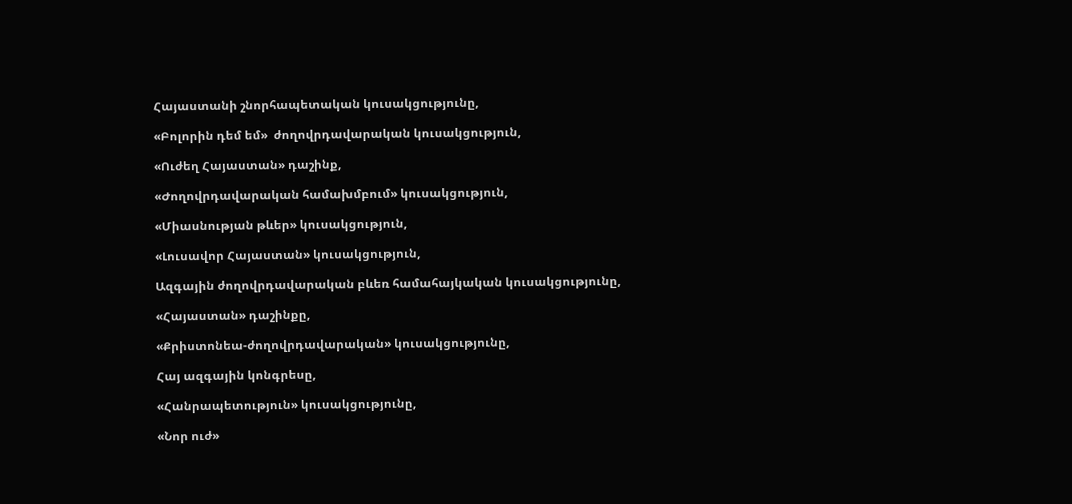Հայաստանի շնորհապետական կուսակցությունը,

«Բոլորին դեմ եմ»  ժողովրդավարական կուսակցություն,

«Ուժեղ Հայաստան» դաշինք,

«Ժողովրդավարական համախմբում» կուսակցություն,

«Միասնության թևեր» կուսակցություն,

«Լուսավոր Հայաստան» կուսակցություն,

Ազգային ժողովրդավարական բևեռ համահայկական կուսակցությունը,

«Հայաստան» դաշինքը,

«Քրիստոնեա-ժողովրդավարական» կուսակցությունը,

Հայ ազգային կոնգրեսը,

«Հանրապետություն» կուսակցությունը,

«Նոր ուժ»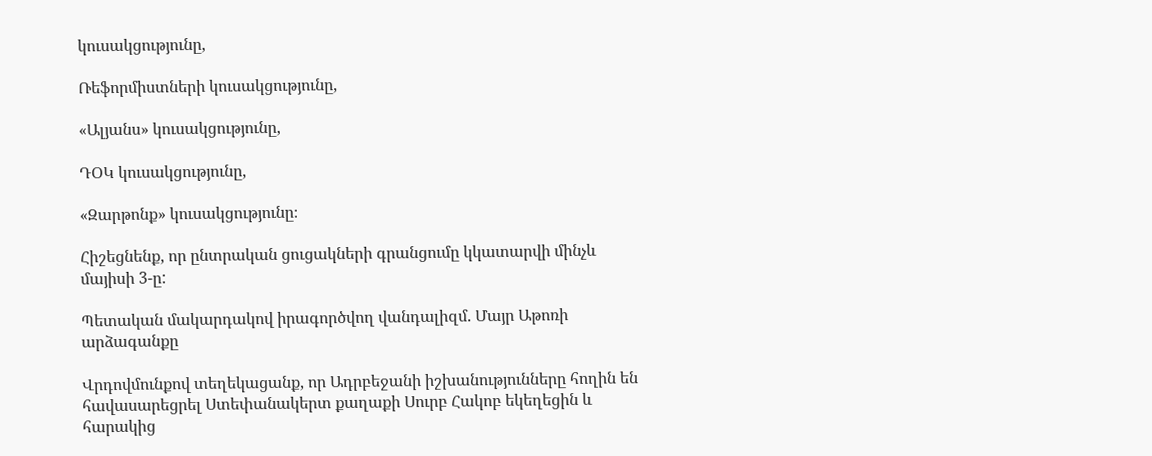կուսակցությունը,

Ռեֆորմիստների կուսակցությունը,

«Ալյանս» կուսակցությունը,

ԴՕԿ կուսակցությունը,

«Զարթոնք» կուսակցությունը։

Հիշեցնենք, որ ընտրական ցուցակների գրանցումը կկատարվի մինչև մայիսի 3-ը:

Պետական մակարդակով իրագործվող վանդալիզմ. Մայր Աթոռի արձագանքը

Վրդովմունքով տեղեկացանք, որ Ադրբեջանի իշխանությունները հողին են հավասարեցրել Ստեփանակերտ քաղաքի Սուրբ Հակոբ եկեղեցին և հարակից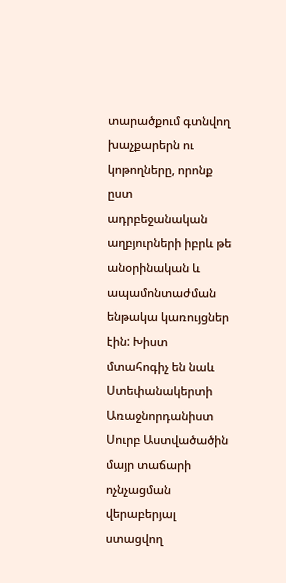տարածքում գտնվող խաչքարերն ու կոթողները, որոնք ըստ ադրբեջանական աղբյուրների իբրև թե անօրինական և ապամոնտաժման ենթակա կառույցներ էին: Խիստ մտահոգիչ են նաև Ստեփանակերտի Առաջնորդանիստ Սուրբ Աստվածածին մայր տաճարի ոչնչացման վերաբերյալ ստացվող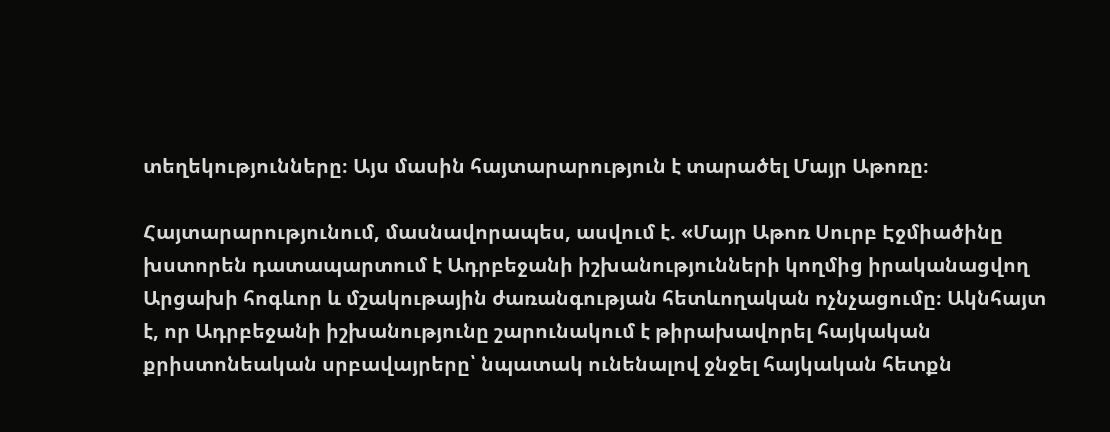տեղեկությունները։ Այս մասին հայտարարություն է տարածել Մայր Աթոռը։

Հայտարարությունում, մասնավորապես, ասվում է. «Մայր Աթոռ Սուրբ Էջմիածինը խստորեն դատապարտում է Ադրբեջանի իշխանությունների կողմից իրականացվող Արցախի հոգևոր և մշակութային ժառանգության հետևողական ոչնչացումը։ Ակնհայտ է, որ Ադրբեջանի իշխանությունը շարունակում է թիրախավորել հայկական քրիստոնեական սրբավայրերը՝ նպատակ ունենալով ջնջել հայկական հետքն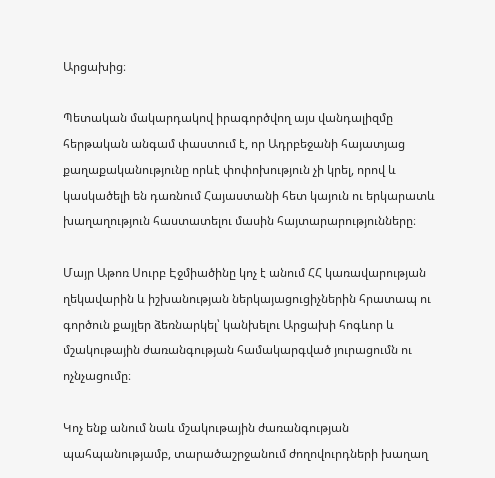Արցախից։

Պետական մակարդակով իրագործվող այս վանդալիզմը հերթական անգամ փաստում է, որ Ադրբեջանի հայատյաց քաղաքականությունը որևէ փոփոխություն չի կրել, որով և կասկածելի են դառնում Հայաստանի հետ կայուն ու երկարատև խաղաղություն հաստատելու մասին հայտարարությունները։

Մայր Աթոռ Սուրբ Էջմիածինը կոչ է անում ՀՀ կառավարության ղեկավարին և իշխանության ներկայացուցիչներին հրատապ ու գործուն քայլեր ձեռնարկել՝ կանխելու Արցախի հոգևոր և մշակութային ժառանգության համակարգված յուրացումն ու ոչնչացումը։

Կոչ ենք անում նաև մշակութային ժառանգության պահպանությամբ, տարածաշրջանում ժողովուրդների խաղաղ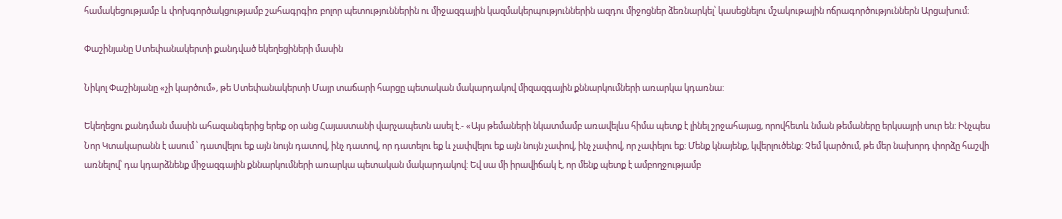համակեցությամբ և փոխգործակցությամբ շահագրգիռ բոլոր պետություններին ու միջազգային կազմակերպություններին ազդու միջոցներ ձեռնարկել՝ կասեցնելու մշակութային ոճրագործություններն Արցախում։

Փաշինյանը Ստեփանակերտի քանդված եկեղեցիների մասին

Նիկոլ Փաշինյանը «չի կարծում», թե Ստեփանակերտի Մայր տաճարի հարցը պետական մակարդակով միզազգային քննարկումների առարկա կդառնա:

Եկեղեցու քանդման մասին ահազանգերից երեք օր անց Հայաստանի վարչապետն ասել է.- «Այս թեմաների նկատմամբ առավելևս հիմա պետք է լինել շրջահայաց, որովհետև նման թեմաները երկսայրի սուր են: Ինչպես Նոր Կտակարանն է ասում ՝ դատվելու եք այն նույն դատով, ինչ դատով, որ դատելու եք և չափվելու եք այն նույն չափով, ինչ չափով, որ չափելու եք: Մենք կնայենք, կվերլուծենք: Չեմ կարծում, թե մեր նախորդ փորձը հաշվի առնելով՝ դա կդարձնենք միջազգային քննարկումների առարկա պետական մակարդակով: Եվ սա մի իրավիճակ է, որ մենք պետք է ամբողջությամբ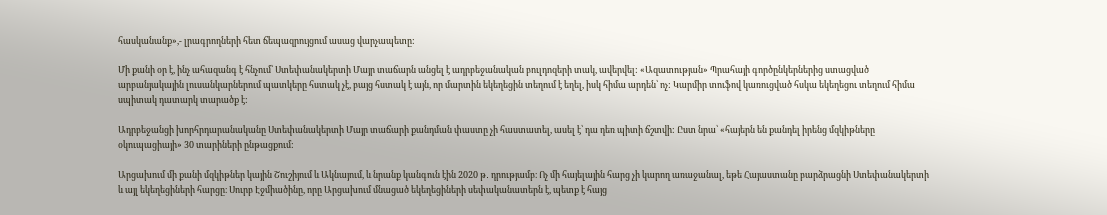հասկանանք»,- լրագրողների հետ ճեպազրույցում ասաց վարչապետը:

Մի քանի օր է, ինչ ահազանգ է հնչում՝ Ստեփանակերտի Մայր տաճարն անցել է ադրբեջանական բուլդոզերի տակ, ավերվել: «Ազատության» Պրահայի գործընկերներից ստացված արբանյակային լուսանկարներում պատկերը հստակ չէ, բայց հստակ է այն, որ մարտին եկեղեցին տեղում է եղել, իսկ հիմա արդեն՝ ոչ: Կարմիր տուֆով կառուցված հսկա եկեղեցու տեղում հիմա սպիտակ դատարկ տարածք է:

Ադրբեջանցի խորհրդարանականը Ստեփանակերտի Մայր տաճարի քանդման փաստը չի հաստատել, ասել է՝ դա դեռ պիտի ճշտվի: Ըստ նրա՝ «հայերն են քանդել իրենց մզկիթները օկուպացիայի» 30 տարիների ընթացքում:

Արցախում մի քանի մզկիթներ կային Շուշիյում և Ակնայում, և նրանք կանգուն էին 2020 թ․ դրությամբ։ Ոչ մի հայելային հարց չի կարող առաջանալ, եթե Հայաստանը բարձրացնի Ստեփանակերտի և այլ եկեղեցիների հարցը։ Սուրբ Էջմիածինը, որը Արցախում մնացած եկեղեցիների սեփականատերն է, պետք է հայց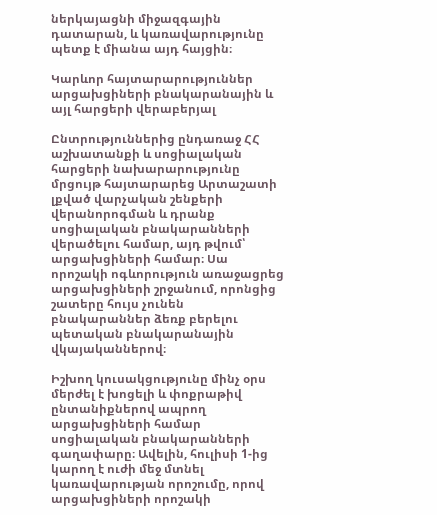ներկայացնի միջազգային դատարան, և կառավարությունը պետք է միանա այդ հայցին։

Կարևոր հայտարարություններ արցախցիների բնակարանային և այլ հարցերի վերաբերյալ

Ընտրություններից ընդառաջ ՀՀ աշխատանքի և սոցիալական հարցերի նախարարությունը մրցույթ հայտարարեց Արտաշատի լքված վարչական շենքերի վերանորոգման և դրանք սոցիալական բնակարանների վերածելու համար, այդ թվում՝ արցախցիների համար։ Սա որոշակի ոգևորություն առաջացրեց արցախցիների շրջանում, որոնցից շատերը հույս չունեն բնակարաններ ձեռք բերելու պետական բնակարանային վկայականներով։

Իշխող կուսակցությունը մինչ օրս մերժել է խոցելի և փոքրաթիվ ընտանիքներով ապրող արցախցիների համար սոցիալական բնակարանների գաղափարը։ Ավելին, հուլիսի 1-ից կարող է ուժի մեջ մտնել կառավարության որոշումը, որով արցախցիների որոշակի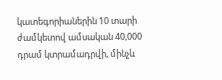կատեգորիաներին 10 տարի ժամկետով ամսական 40,000 դրամ կտրամադրվի, մինչև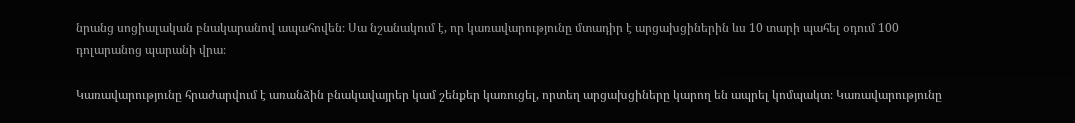նրանց սոցիալական բնակարանով ապահովեն։ Սա նշանակում է, որ կառավարությունը մտադիր է արցախցիներին ևս 10 տարի պահել օդում 100 դոլարանոց պարանի վրա։

Կառավարությունը հրաժարվում է առանձին բնակավայրեր կամ շենքեր կառուցել, որտեղ արցախցիները կարող են ապրել կոմպակտ։ Կառավարությունը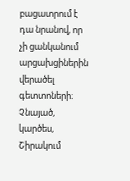բացատրում է դա նրանով, որ չի ցանկանում արցախցիներին վերածել գետտոների։ Չնայած, կարծես, Շիրակում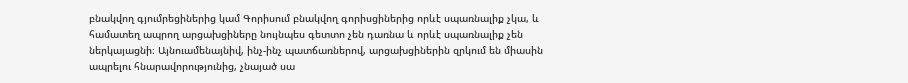բնակվող գյումրեցիներից կամ Գորիսում բնակվող գորիսցիներից որևէ սպառնալիք չկա, և համատեղ ապրող արցախցիները նույնպես գետտո չեն դառնա և որևէ սպառնալիք չեն ներկայացնի։ Այնուամենայնիվ, ինչ-ինչ պատճառներով, արցախցիներին զրկում են միասին ապրելու հնարավորությունից, չնայած սա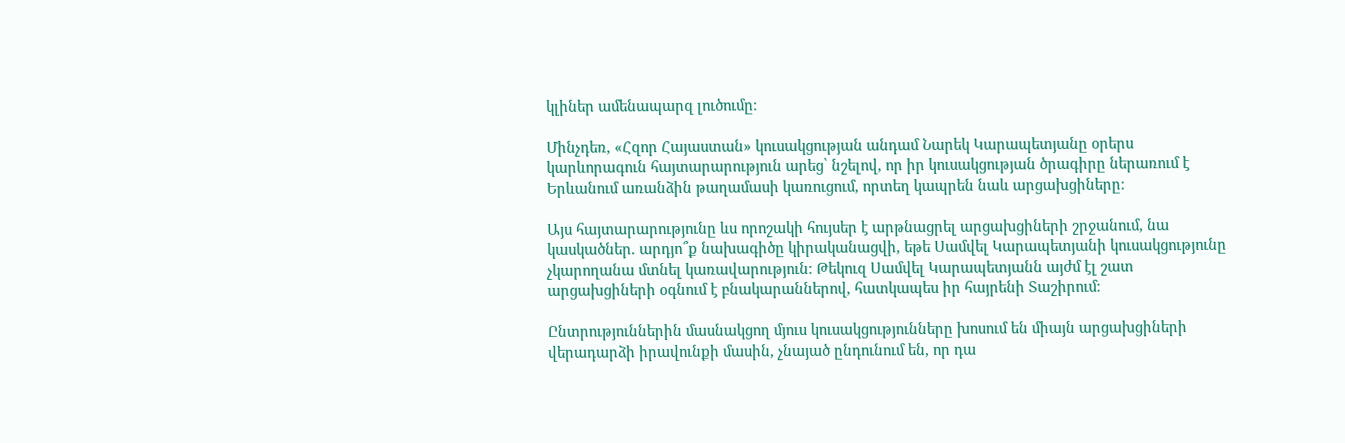կլիներ ամենապարզ լուծումը։

Մինչդեռ, «Հզոր Հայաստան» կուսակցության անդամ Նարեկ Կարապետյանը օրերս կարևորագուն հայտարարություն արեց՝ նշելով, որ իր կուսակցության ծրագիրը ներառում է Երևանում առանձին թաղամասի կառուցում, որտեղ կապրեն նաև արցախցիները։

Այս հայտարարությունը ևս որոշակի հույսեր է արթնացրել արցախցիների շրջանում, նա կասկածներ. արդյո՞ք նախագիծը կիրականացվի, եթե Սամվել Կարապետյանի կուսակցությունը չկարողանա մտնել կառավարություն։ Թեկուզ Սամվել Կարապետյանն այժմ էլ շատ արցախցիների օգնում է բնակարաններով, հատկապես իր հայրենի Տաշիրում։

Ընտրություններին մասնակցող մյուս կուսակցությունները խոսում են միայն արցախցիների վերադարձի իրավունքի մասին, չնայած ընդունում են, որ դա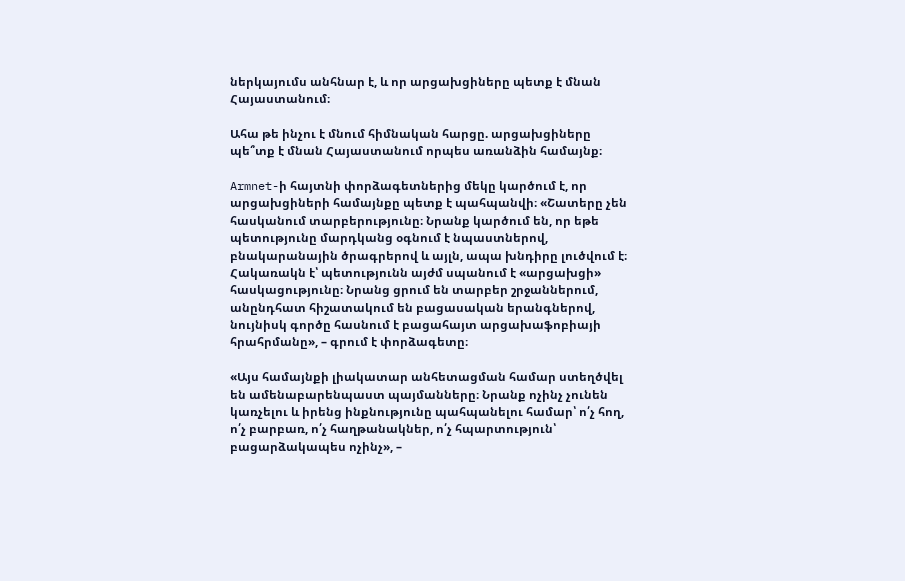ներկայումս անհնար է, և որ արցախցիները պետք է մնան Հայաստանում։

Ահա թե ինչու է մնում հիմնական հարցը. արցախցիները պե՞տք է մնան Հայաստանում որպես առանձին համայնք։

Armnet-ի հայտնի փորձագետներից մեկը կարծում է, որ արցախցիների համայնքը պետք է պահպանվի։ «Շատերը չեն հասկանում տարբերությունը։ Նրանք կարծում են, որ եթե պետությունը մարդկանց օգնում է նպաստներով, բնակարանային ծրագրերով և այլն, ապա խնդիրը լուծվում է։ Հակառակն է՝ պետությունն այժմ սպանում է «արցախցի» հասկացությունը։ Նրանց ցրում են տարբեր շրջաններում, անընդհատ հիշատակում են բացասական երանգներով, նույնիսկ գործը հասնում է բացահայտ արցախաֆոբիայի հրահրմանը», – գրում է փորձագետը։

«Այս համայնքի լիակատար անհետացման համար ստեղծվել են ամենաբարենպաստ պայմանները։ Նրանք ոչինչ չունեն կառչելու և իրենց ինքնությունը պահպանելու համար՝ ո՛չ հող, ո՛չ բարբառ, ո՛չ հաղթանակներ, ո՛չ հպարտություն՝ բացարձակապես ոչինչ», –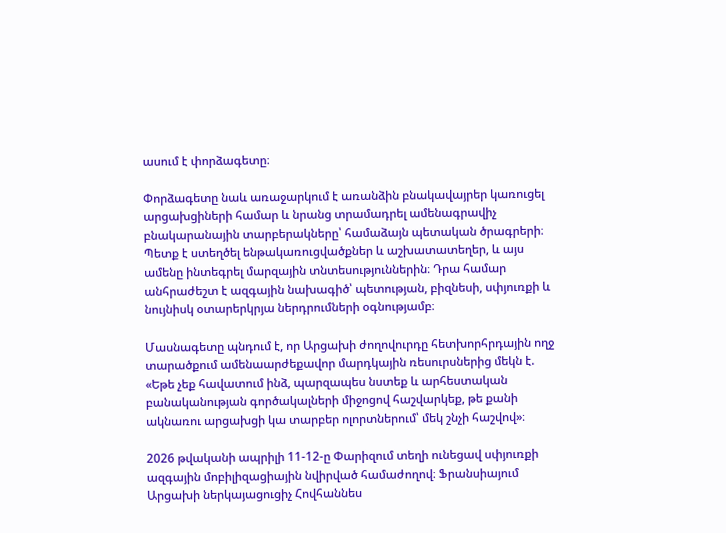ասում է փորձագետը։

Փորձագետը նաև առաջարկում է առանձին բնակավայրեր կառուցել արցախցիների համար և նրանց տրամադրել ամենագրավիչ բնակարանային տարբերակները՝ համաձայն պետական ծրագրերի։ Պետք է ստեղծել ենթակառուցվածքներ և աշխատատեղեր, և այս ամենը ինտեգրել մարզային տնտեսություններին։ Դրա համար անհրաժեշտ է ազգային նախագիծ՝ պետության, բիզնեսի, սփյուռքի և նույնիսկ օտարերկրյա ներդրումների օգնությամբ։

Մասնագետը պնդում է, որ Արցախի ժողովուրդը հետխորհրդային ողջ տարածքում ամենաարժեքավոր մարդկային ռեսուրսներից մեկն է. «Եթե չեք հավատում ինձ, պարզապես նստեք և արհեստական բանականության գործակալների միջոցով հաշվարկեք, թե քանի ակնառու արցախցի կա տարբեր ոլորտներում՝ մեկ շնչի հաշվով»։

2026 թվականի ապրիլի 11-12-ը Փարիզում տեղի ունեցավ սփյուռքի ազգային մոբիլիզացիային նվիրված համաժողով։ Ֆրանսիայում Արցախի ներկայացուցիչ Հովհաննես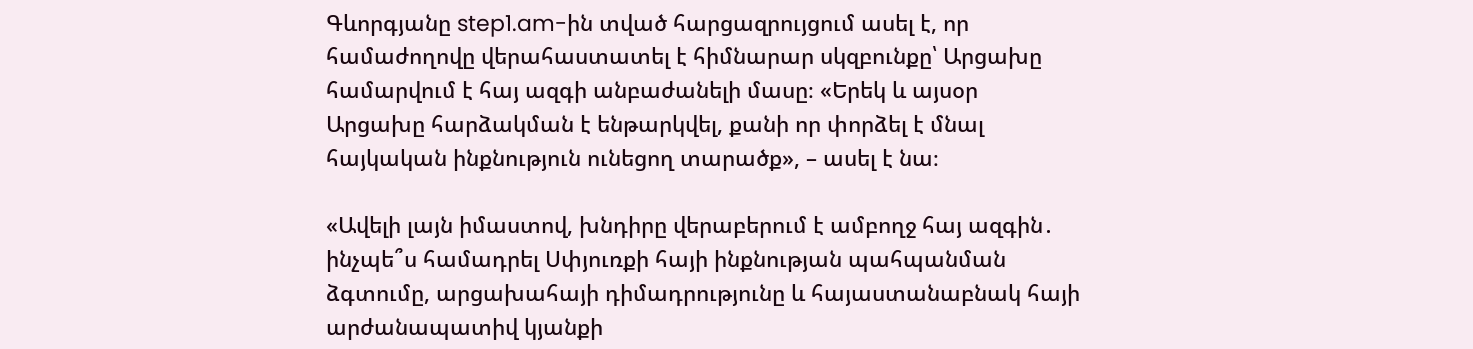Գևորգյանը step1.am-ին տված հարցազրույցում ասել է, որ համաժողովը վերահաստատել է հիմնարար սկզբունքը՝ Արցախը համարվում է հայ ազգի անբաժանելի մասը։ «Երեկ և այսօր Արցախը հարձակման է ենթարկվել, քանի որ փորձել է մնալ հայկական ինքնություն ունեցող տարածք», – ասել է նա։

«Ավելի լայն իմաստով, խնդիրը վերաբերում է ամբողջ հայ ազգին․ ինչպե՞ս համադրել Սփյուռքի հայի ինքնության պահպանման ձգտումը, արցախահայի դիմադրությունը և հայաստանաբնակ հայի արժանապատիվ կյանքի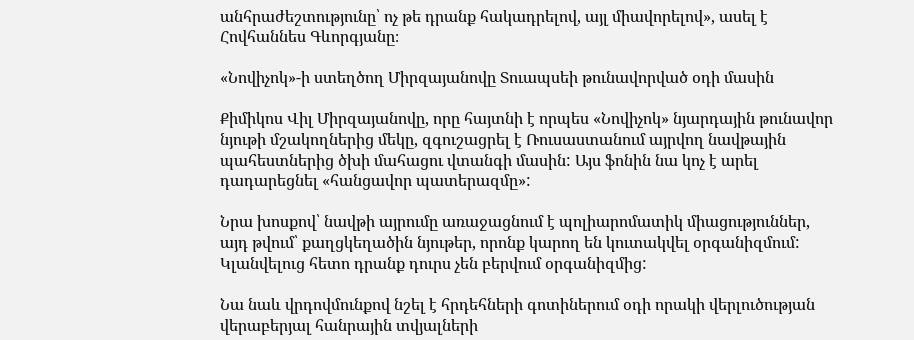անհրաժեշտությունը՝ ոչ թե դրանք հակադրելով, այլ միավորելով», ասել է Հովհաննես Գևորգյանը։

«Նովիչոկ»-ի ստեղծող Միրզայանովը Տուապսեի թունավորված օդի մասին

Քիմիկոս Վիլ Միրզայանովը, որը հայտնի է որպես «Նովիչոկ» նյարդային թունավոր նյութի մշակողներից մեկը, զգուշացրել է Ռուսաստանում այրվող նավթային պահեստներից ծխի մահացու վտանգի մասին: Այս ֆոնին նա կոչ է արել դադարեցնել «հանցավոր պատերազմը»:

Նրա խոսքով՝ նավթի այրումը առաջացնում է պոլիարոմատիկ միացություններ, այդ թվում՝ քաղցկեղածին նյութեր, որոնք կարող են կուտակվել օրգանիզմում: Կլանվելուց հետո դրանք դուրս չեն բերվում օրգանիզմից:

Նա նաև վրդովմունքով նշել է հրդեհների գոտիներում օդի որակի վերլուծության վերաբերյալ հանրային տվյալների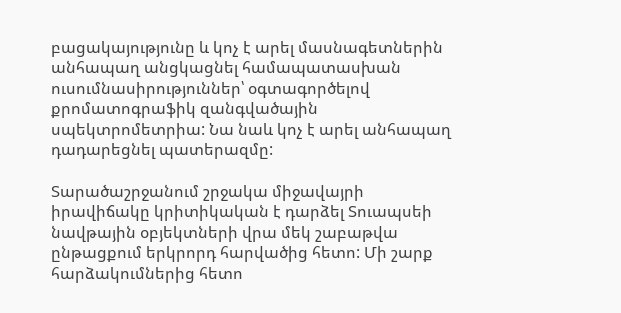բացակայությունը և կոչ է արել մասնագետներին անհապաղ անցկացնել համապատասխան ուսումնասիրություններ՝ օգտագործելով քրոմատոգրաֆիկ զանգվածային սպեկտրոմետրիա: Նա նաև կոչ է արել անհապաղ դադարեցնել պատերազմը:

Տարածաշրջանում շրջակա միջավայրի իրավիճակը կրիտիկական է դարձել Տուապսեի նավթային օբյեկտների վրա մեկ շաբաթվա ընթացքում երկրորդ հարվածից հետո: Մի շարք հարձակումներից հետո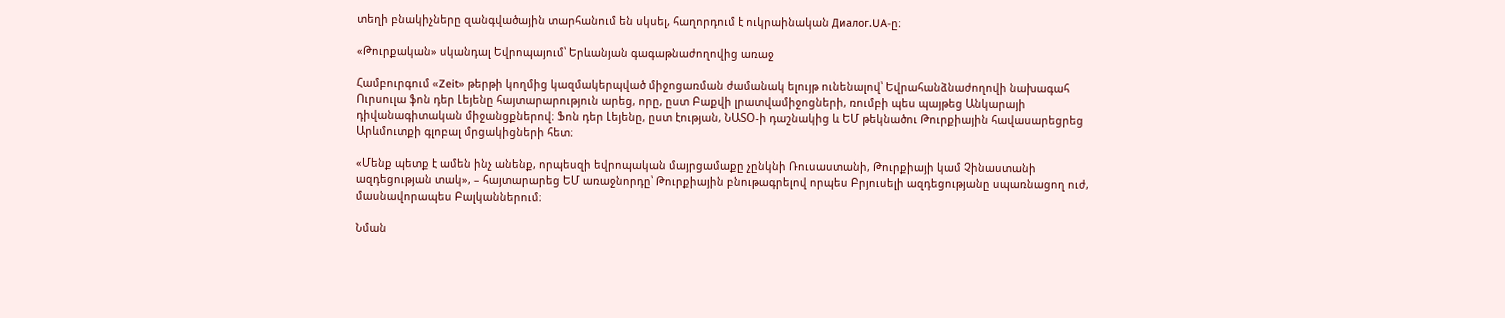տեղի բնակիչները զանգվածային տարհանում են սկսել, հաղորդում է ուկրաինական Диалог.UA-ը։

«Թուրքական» սկանդալ Եվրոպայում՝ Երևանյան գագաթնաժողովից առաջ

Համբուրգում «Zeit» թերթի կողմից կազմակերպված միջոցառման ժամանակ ելույթ ունենալով՝ Եվրահանձնաժողովի նախագահ Ուրսուլա ֆոն դեր Լեյենը հայտարարություն արեց, որը, ըստ Բաքվի լրատվամիջոցների, ռումբի պես պայթեց Անկարայի դիվանագիտական միջանցքներով։ Ֆոն դեր Լեյենը, ըստ էության, ՆԱՏՕ-ի դաշնակից և ԵՄ թեկնածու Թուրքիային հավասարեցրեց Արևմուտքի գլոբալ մրցակիցների հետ։

«Մենք պետք է ամեն ինչ անենք, որպեսզի եվրոպական մայրցամաքը չընկնի Ռուսաստանի, Թուրքիայի կամ Չինաստանի ազդեցության տակ», – հայտարարեց ԵՄ առաջնորդը՝ Թուրքիային բնութագրելով որպես Բրյուսելի ազդեցությանը սպառնացող ուժ, մասնավորապես Բալկաններում։

Նման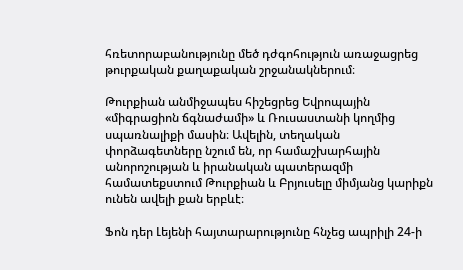հռետորաբանությունը մեծ դժգոհություն առաջացրեց թուրքական քաղաքական շրջանակներում։

Թուրքիան անմիջապես հիշեցրեց Եվրոպային «միգրացիոն ճգնաժամի» և Ռուսաստանի կողմից սպառնալիքի մասին։ Ավելին, տեղական փորձագետները նշում են, որ համաշխարհային անորոշության և իրանական պատերազմի համատեքստում Թուրքիան և Բրյուսելը միմյանց կարիքն ունեն ավելի քան երբևէ։

Ֆոն դեր Լեյենի հայտարարությունը հնչեց ապրիլի 24-ի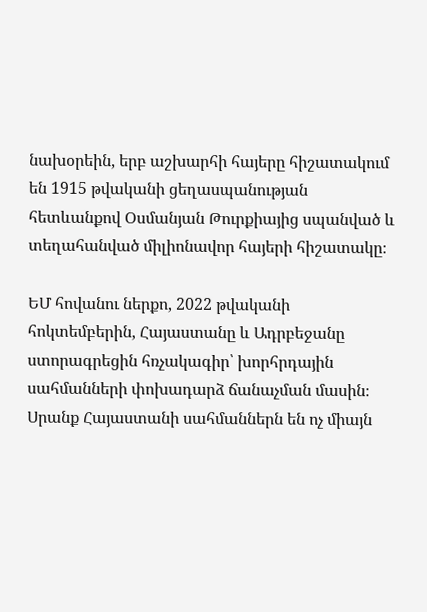նախօրեին, երբ աշխարհի հայերը հիշատակում են 1915 թվականի ցեղասպանության հետևանքով Օսմանյան Թուրքիայից սպանված և տեղահանված միլիոնավոր հայերի հիշատակը։

ԵՄ հովանու ներքո, 2022 թվականի հոկտեմբերին, Հայաստանը և Ադրբեջանը ստորագրեցին հռչակագիր՝ խորհրդային սահմանների փոխադարձ ճանաչման մասին։ Սրանք Հայաստանի սահմաններն են ոչ միայն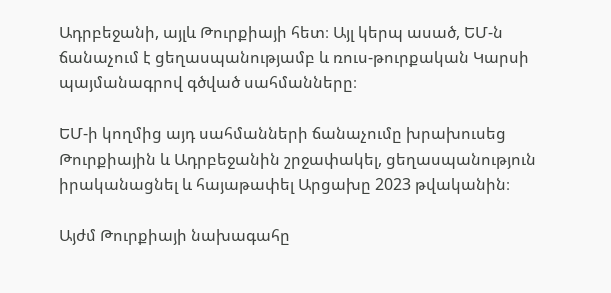Ադրբեջանի, այլև Թուրքիայի հետ։ Այլ կերպ ասած, ԵՄ-ն ճանաչում է ցեղասպանությամբ և ռուս-թուրքական Կարսի պայմանագրով գծված սահմանները։

ԵՄ-ի կողմից այդ սահմանների ճանաչումը խրախուսեց Թուրքիային և Ադրբեջանին շրջափակել, ցեղասպանություն իրականացնել և հայաթափել Արցախը 2023 թվականին։

Այժմ Թուրքիայի նախագահը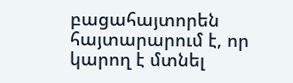բացահայտորեն հայտարարում է, որ կարող է մտնել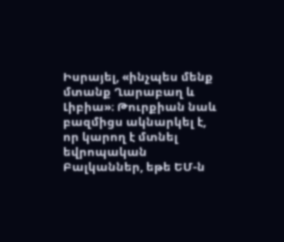Իսրայել, «ինչպես մենք մտանք Ղարաբաղ և Լիբիա»։ Թուրքիան նաև բազմիցս ակնարկել է, որ կարող է մտնել եվրոպական Բալկաններ, եթե ԵՄ-ն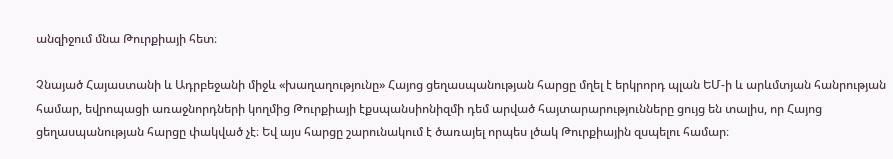անզիջում մնա Թուրքիայի հետ։

Չնայած Հայաստանի և Ադրբեջանի միջև «խաղաղությունը» Հայոց ցեղասպանության հարցը մղել է երկրորդ պլան ԵՄ-ի և արևմտյան հանրության համար, եվրոպացի առաջնորդների կողմից Թուրքիայի էքսպանսիոնիզմի դեմ արված հայտարարությունները ցույց են տալիս, որ Հայոց ցեղասպանության հարցը փակված չէ։ Եվ այս հարցը շարունակում է ծառայել որպես լծակ Թուրքիային զսպելու համար։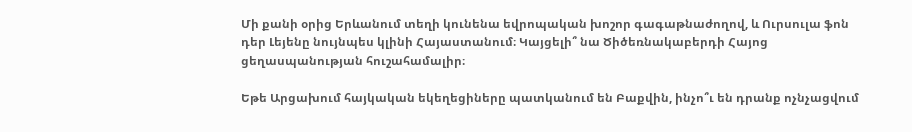Մի քանի օրից Երևանում տեղի կունենա եվրոպական խոշոր գագաթնաժողով, և Ուրսուլա ֆոն դեր Լեյենը նույնպես կլինի Հայաստանում։ Կայցելի՞ նա Ծիծեռնակաբերդի Հայոց ցեղասպանության հուշահամալիր։

Եթե Արցախում հայկական եկեղեցիները պատկանում են Բաքվին, ինչո՞ւ են դրանք ոչնչացվում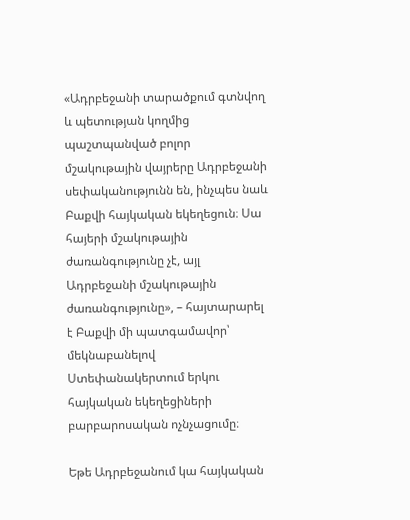«Ադրբեջանի տարածքում գտնվող և պետության կողմից պաշտպանված բոլոր մշակութային վայրերը Ադրբեջանի սեփականությունն են, ինչպես նաև Բաքվի հայկական եկեղեցուն։ Սա հայերի մշակութային ժառանգությունը չէ, այլ Ադրբեջանի մշակութային ժառանգությունը», – հայտարարել է Բաքվի մի պատգամավոր՝ մեկնաբանելով Ստեփանակերտում երկու հայկական եկեղեցիների բարբարոսական ոչնչացումը։

Եթե Ադրբեջանում կա հայկական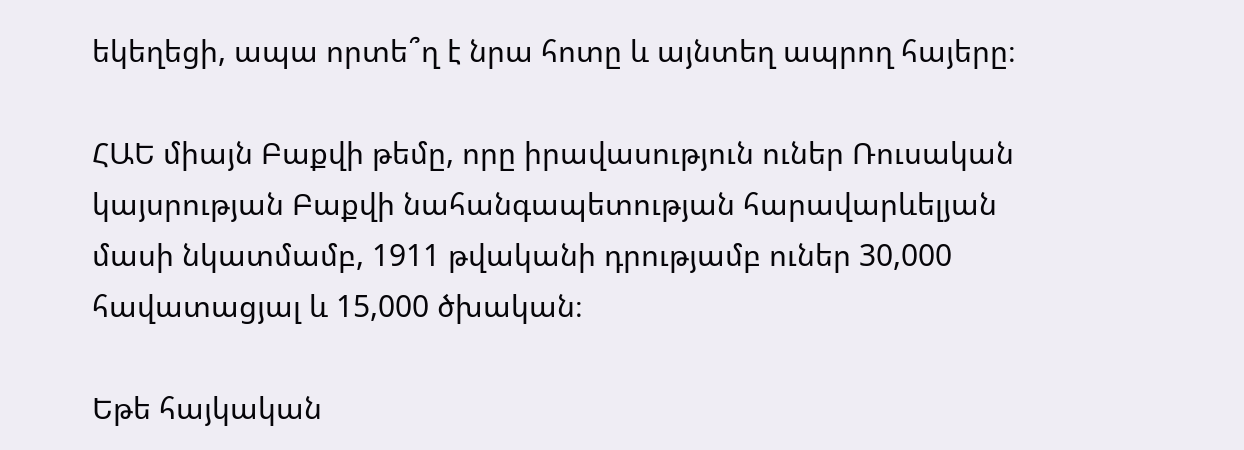եկեղեցի, ապա որտե՞ղ է նրա հոտը և այնտեղ ապրող հայերը։

ՀԱԵ միայն Բաքվի թեմը, որը իրավասություն ուներ Ռուսական կայսրության Բաքվի նահանգապետության հարավարևելյան մասի նկատմամբ, 1911 թվականի դրությամբ ուներ 30,000 հավատացյալ և 15,000 ծխական։

Եթե հայկական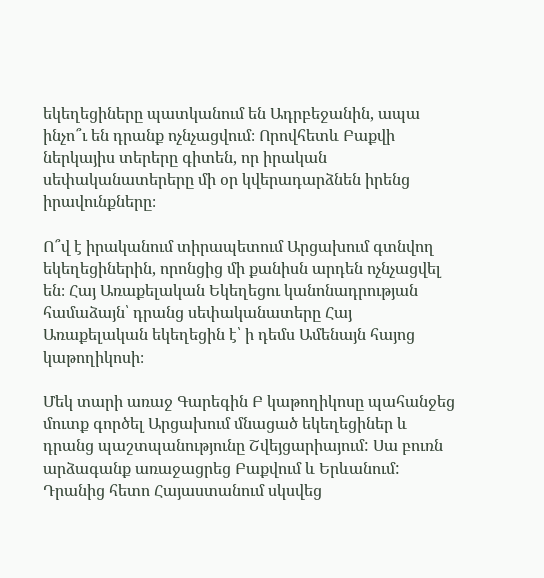եկեղեցիները պատկանում են Ադրբեջանին, ապա ինչո՞ւ են դրանք ոչնչացվում։ Որովհետև Բաքվի ներկայիս տերերը գիտեն, որ իրական սեփականատերերը մի օր կվերադարձնեն իրենց իրավունքները։

Ո՞վ է իրականում տիրապետում Արցախում գտնվող եկեղեցիներին, որոնցից մի քանիսն արդեն ոչնչացվել են։ Հայ Առաքելական Եկեղեցու կանոնադրության համաձայն՝ դրանց սեփականատերը Հայ Առաքելական եկեղեցին է՝ ի դեմս Ամենայն հայոց կաթողիկոսի։

Մեկ տարի առաջ Գարեգին Բ կաթողիկոսը պահանջեց մուտք գործել Արցախում մնացած եկեղեցիներ և դրանց պաշտպանությունը Շվեյցարիայում: Սա բուռն արձագանք առաջացրեց Բաքվում և Երևանում: Դրանից հետո Հայաստանում սկսվեց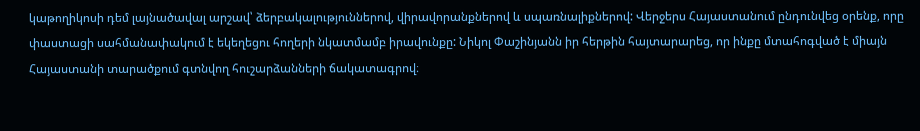կաթողիկոսի դեմ լայնածավալ արշավ՝ ձերբակալություններով, վիրավորանքներով և սպառնալիքներով: Վերջերս Հայաստանում ընդունվեց օրենք, որը փաստացի սահմանափակում է եկեղեցու հողերի նկատմամբ իրավունքը: Նիկոլ Փաշինյանն իր հերթին հայտարարեց, որ ինքը մտահոգված է միայն Հայաստանի տարածքում գտնվող հուշարձանների ճակատագրով։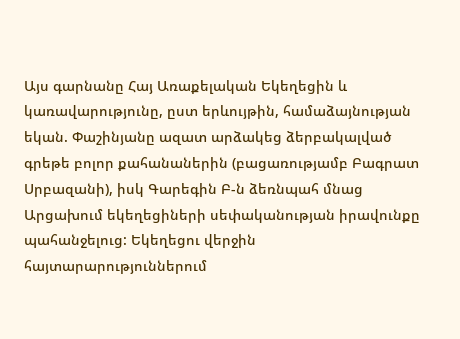Այս գարնանը Հայ Առաքելական Եկեղեցին և կառավարությունը, ըստ երևույթին, համաձայնության եկան. Փաշինյանը ազատ արձակեց ձերբակալված գրեթե բոլոր քահանաներին (բացառությամբ Բագրատ Սրբազանի), իսկ Գարեգին Բ-ն ձեռնպահ մնաց Արցախում եկեղեցիների սեփականության իրավունքը պահանջելուց: Եկեղեցու վերջին հայտարարություններում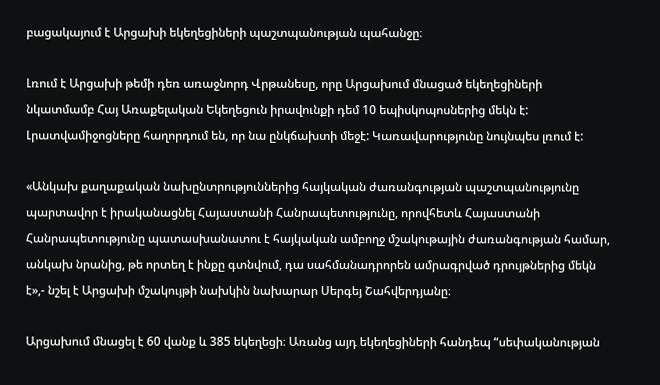բացակայում է Արցախի եկեղեցիների պաշտպանության պահանջը։

Լռում է Արցախի թեմի դեռ առաջնորդ Վրթանեսը, որը Արցախում մնացած եկեղեցիների նկատմամբ Հայ Առաքելական Եկեղեցուն իրավունքի դեմ 10 եպիսկոպոսներից մեկն է: Լրատվամիջոցները հաղորդում են, որ նա ընկճախտի մեջէ: Կառավարությունը նույնպես լռում է:

«Անկախ քաղաքական նախընտրություններից հայկական ժառանգության պաշտպանությունը պարտավոր է իրականացնել Հայաստանի Հանրապետությունը, որովհետև Հայաստանի Հանրապետությունը պատասխանատու է հայկական ամբողջ մշակութային ժառանգության համար, անկախ նրանից, թե որտեղ է ինքը գտնվում, դա սահմանադրորեն ամրագրված դրույթներից մեկն է»,- նշել է Արցախի մշակույթի նախկին նախարար Սերգեյ Շահվերդյանը։

Արցախում մնացել է 60 վանք և 385 եկեղեցի։ Առանց այդ եկեղեցիների հանդեպ “սեփականության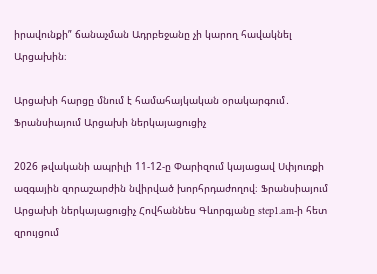իրավունքի” ճանաչման Ադրբեջանը չի կարող հավակնել Արցախին։

Արցախի հարցը մնում է համահայկական օրակարգում․ Ֆրանսիայում Արցախի ներկայացուցիչ

2026 թվականի ապրիլի 11-12-ը Փարիզում կայացավ Սփյուռքի ազգային զորաշարժին նվիրված խորհրդաժողով։ Ֆրանսիայում Արցախի ներկայացուցիչ Հովհաննես Գևորգյանը step1.am-ի հետ զրույցում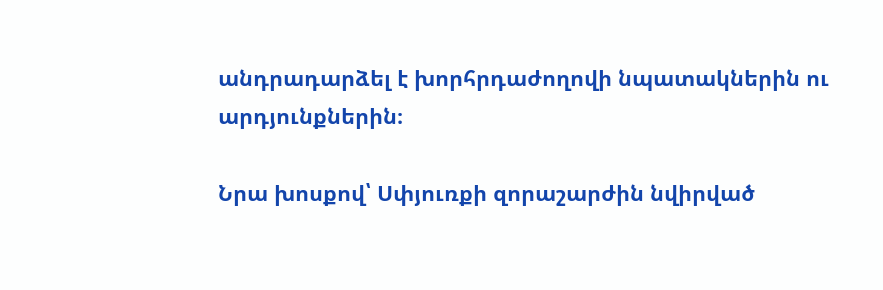անդրադարձել է խորհրդաժողովի նպատակներին ու արդյունքներին։

Նրա խոսքով՝ Սփյուռքի զորաշարժին նվիրված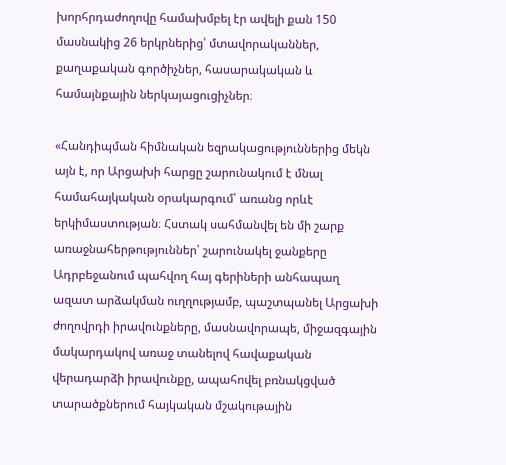խորհրդաժողովը համախմբել էր ավելի քան 150 մասնակից 26 երկրներից՝ մտավորականներ, քաղաքական գործիչներ, հասարակական և համայնքային ներկայացուցիչներ։

«Հանդիպման հիմնական եզրակացություններից մեկն այն է, որ Արցախի հարցը շարունակում է մնալ համահայկական օրակարգում՝ առանց որևէ երկիմաստության։ Հստակ սահմանվել են մի շարք առաջնահերթություններ՝ շարունակել ջանքերը Ադրբեջանում պահվող հայ գերիների անհապաղ ազատ արձակման ուղղությամբ, պաշտպանել Արցախի ժողովրդի իրավունքները, մասնավորապե, միջազգային մակարդակով առաջ տանելով հավաքական վերադարձի իրավունքը, ապահովել բռնակցված տարածքներում հայկական մշակութային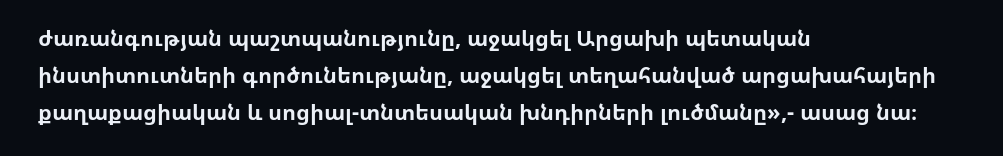ժառանգության պաշտպանությունը, աջակցել Արցախի պետական ինստիտուտների գործունեությանը, աջակցել տեղահանված արցախահայերի քաղաքացիական և սոցիալ-տնտեսական խնդիրների լուծմանը»,- ասաց նա։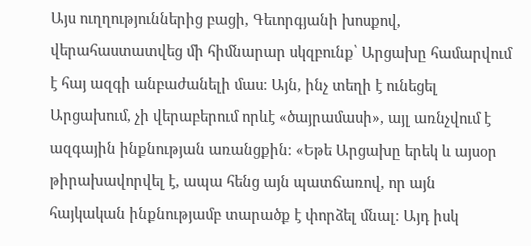Այս ուղղություններից բացի, Գեւորգյանի խոսքով, վերահաստատվեց մի հիմնարար սկզբունք՝ Արցախը համարվում է հայ ազգի անբաժանելի մաս։ Այն, ինչ տեղի է ունեցել Արցախում, չի վերաբերում որևէ «ծայրամասի», այլ առնչվում է ազգային ինքնության առանցքին։ «Եթե Արցախը երեկ և այսօր թիրախավորվել է, ապա հենց այն պատճառով, որ այն հայկական ինքնությամբ տարածք է փորձել մնալ։ Այդ իսկ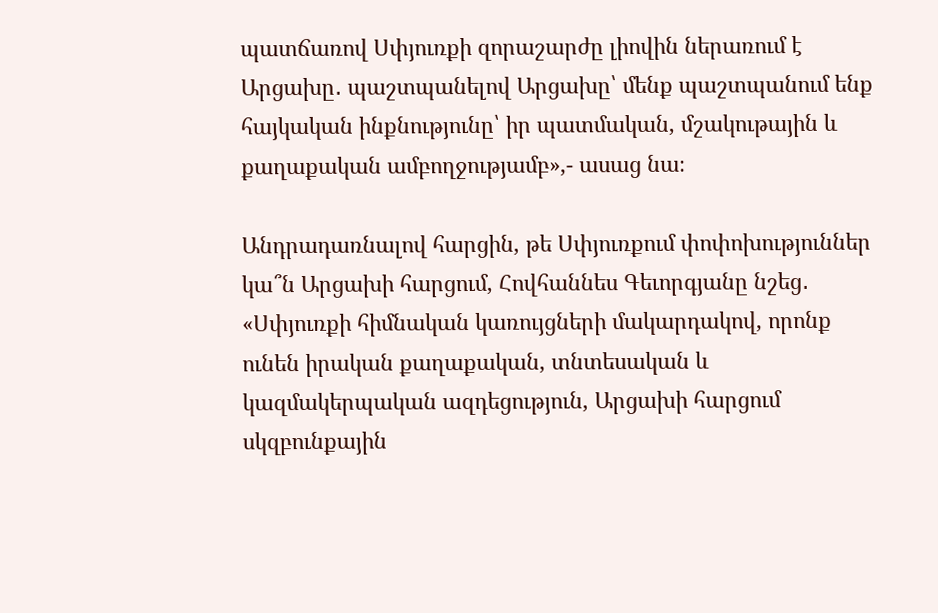պատճառով Սփյուռքի զորաշարժը լիովին ներառում է Արցախը․ պաշտպանելով Արցախը՝ մենք պաշտպանում ենք հայկական ինքնությունը՝ իր պատմական, մշակութային և քաղաքական ամբողջությամբ»,- ասաց նա։

Անդրադառնալով հարցին, թե Սփյուռքում փոփոխություններ կա՞ն Արցախի հարցում, Հովհաննես Գեւորգյանը նշեց․ «Սփյուռքի հիմնական կառույցների մակարդակով, որոնք ունեն իրական քաղաքական, տնտեսական և կազմակերպական ազդեցություն, Արցախի հարցում սկզբունքային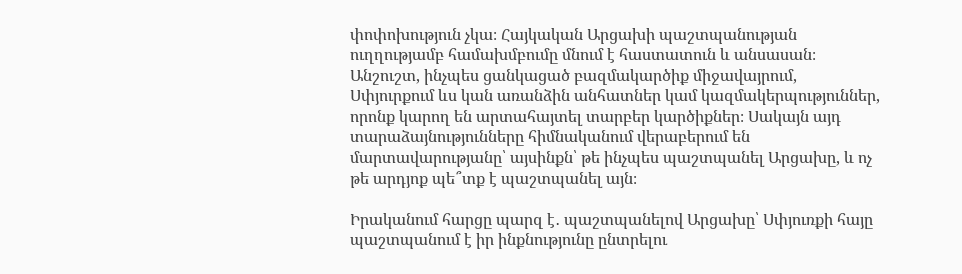փոփոխություն չկա։ Հայկական Արցախի պաշտպանության ուղղությամբ համախմբումը մնում է հաստատուն և անսասան։ Անշուշտ, ինչպես ցանկացած բազմակարծիք միջավայրում, Սփյուրքում ևս կան առանձին անհատներ կամ կազմակերպություններ, որոնք կարող են արտահայտել տարբեր կարծիքներ։ Սակայն այդ տարաձայնությունները հիմնականում վերաբերում են մարտավարությանը՝ այսինքն՝ թե ինչպես պաշտպանել Արցախը, և ոչ թե արդյոք պե՞տք է պաշտպանել այն։

Իրականում հարցը պարզ է․ պաշտպանելով Արցախը՝ Սփյուռքի հայը պաշտպանում է իր ինքնությունը ընտրելու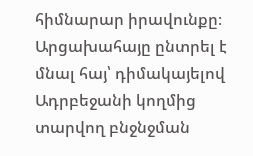հիմնարար իրավունքը։ Արցախահայը ընտրել է մնալ հայ՝ դիմակայելով Ադրբեջանի կողմից տարվող բնջնջման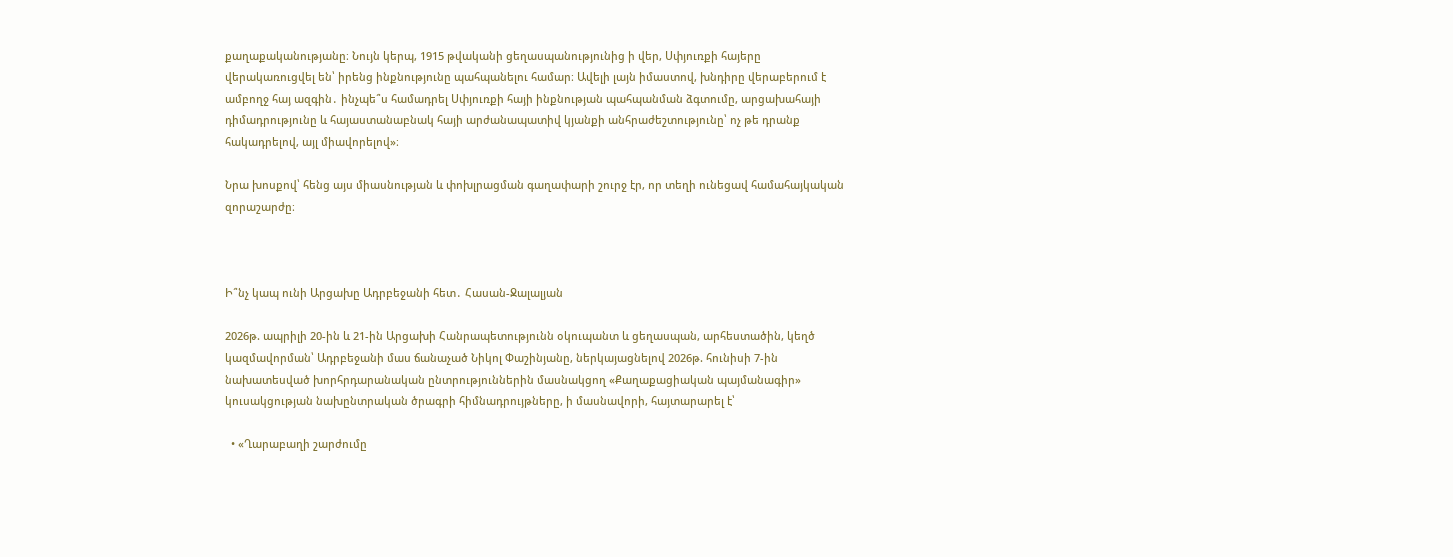քաղաքականությանը։ Նույն կերպ, 1915 թվականի ցեղասպանությունից ի վեր, Սփյուռքի հայերը վերակառուցվել են՝ իրենց ինքնությունը պահպանելու համար։ Ավելի լայն իմաստով, խնդիրը վերաբերում է ամբողջ հայ ազգին․ ինչպե՞ս համադրել Սփյուռքի հայի ինքնության պահպանման ձգտումը, արցախահայի դիմադրությունը և հայաստանաբնակ հայի արժանապատիվ կյանքի անհրաժեշտությունը՝ ոչ թե դրանք հակադրելով, այլ միավորելով»։

Նրա խոսքով՝ հենց այս միասնության և փոխլրացման գաղափարի շուրջ էր, որ տեղի ունեցավ համահայկական զորաշարժը։



Ի՞նչ կապ ունի Արցախը Ադրբեջանի հետ․ Հասան-Ջալալյան

2026թ. ապրիլի 20-ին և 21-ին Արցախի Հանրապետությունն օկուպանտ և ցեղասպան, արհեստածին, կեղծ կազմավորման՝ Ադրբեջանի մաս ճանաչած Նիկոլ Փաշինյանը, ներկայացնելով 2026թ. հունիսի 7-ին նախատեսված խորհրդարանական ընտրություններին մասնակցող «Քաղաքացիական պայմանագիր» կուսակցության նախընտրական ծրագրի հիմնադրույթները, ի մասնավորի, հայտարարել է՝

  • «Ղարաբաղի շարժումը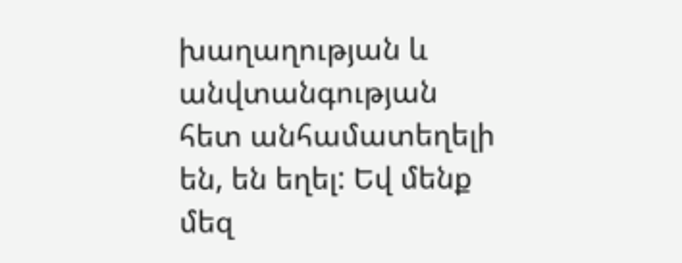խաղաղության և անվտանգության հետ անհամատեղելի են, են եղել: Եվ մենք մեզ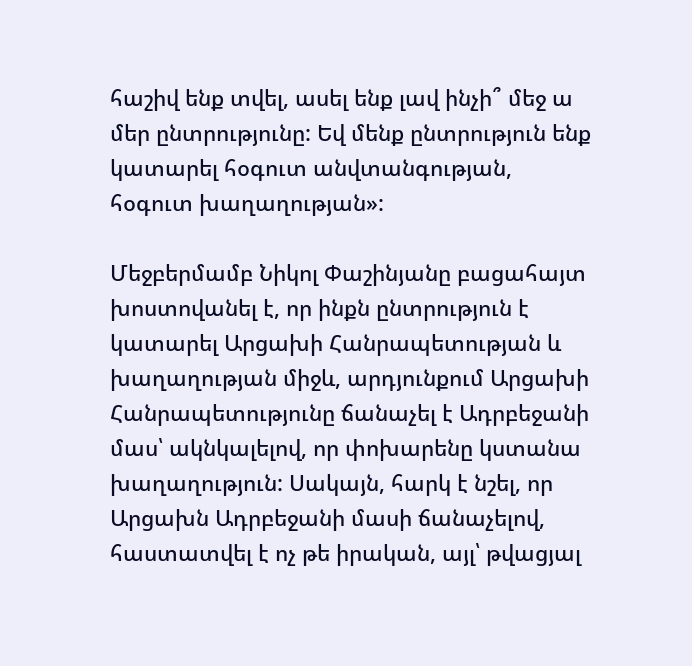հաշիվ ենք տվել, ասել ենք լավ ինչի՞ մեջ ա մեր ընտրությունը: Եվ մենք ընտրություն ենք կատարել հօգուտ անվտանգության, հօգուտ խաղաղության»:

Մեջբերմամբ Նիկոլ Փաշինյանը բացահայտ խոստովանել է, որ ինքն ընտրություն է կատարել Արցախի Հանրապետության և խաղաղության միջև, արդյունքում Արցախի Հանրապետությունը ճանաչել է Ադրբեջանի մաս՝ ակնկալելով, որ փոխարենը կստանա խաղաղություն: Սակայն, հարկ է նշել, որ Արցախն Ադրբեջանի մասի ճանաչելով, հաստատվել է ոչ թե իրական, այլ՝ թվացյալ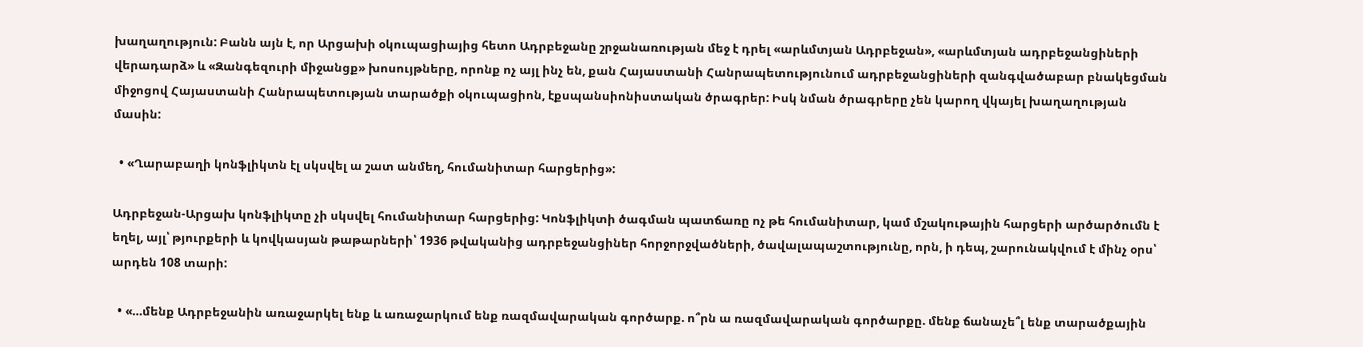խաղաղություն: Բանն այն է, որ Արցախի օկուպացիայից հետո Ադրբեջանը շրջանառության մեջ է դրել «արևմտյան Ադրբեջան», «արևմտյան ադրբեջանցիների վերադարձ» և «Զանգեզուրի միջանցք» խոսույթները, որոնք ոչ այլ ինչ են, քան Հայաստանի Հանրապետությունում ադրբեջանցիների զանգվածաբար բնակեցման միջոցով Հայաստանի Հանրապետության տարածքի օկուպացիոն, էքսպանսիոնիստական ծրագրեր: Իսկ նման ծրագրերը չեն կարող վկայել խաղաղության մասին:

  • «Ղարաբաղի կոնֆլիկտն էլ սկսվել ա շատ անմեղ, հումանիտար հարցերից»:

Ադրբեջան-Արցախ կոնֆլիկտը չի սկսվել հումանիտար հարցերից: Կոնֆլիկտի ծագման պատճառը ոչ թե հումանիտար, կամ մշակութային հարցերի արծարծումն է եղել, այլ՝ թյուրքերի և կովկասյան թաթարների՝ 1936 թվականից ադրբեջանցիներ հորջորջվածների, ծավալապաշտությունը, որն, ի դեպ, շարունակվում է մինչ օրս՝ արդեն 108 տարի:

  • «…մենք Ադրբեջանին առաջարկել ենք և առաջարկում ենք ռազմավարական գործարք. ո՞րն ա ռազմավարական գործարքը. մենք ճանաչե՞լ ենք տարածքային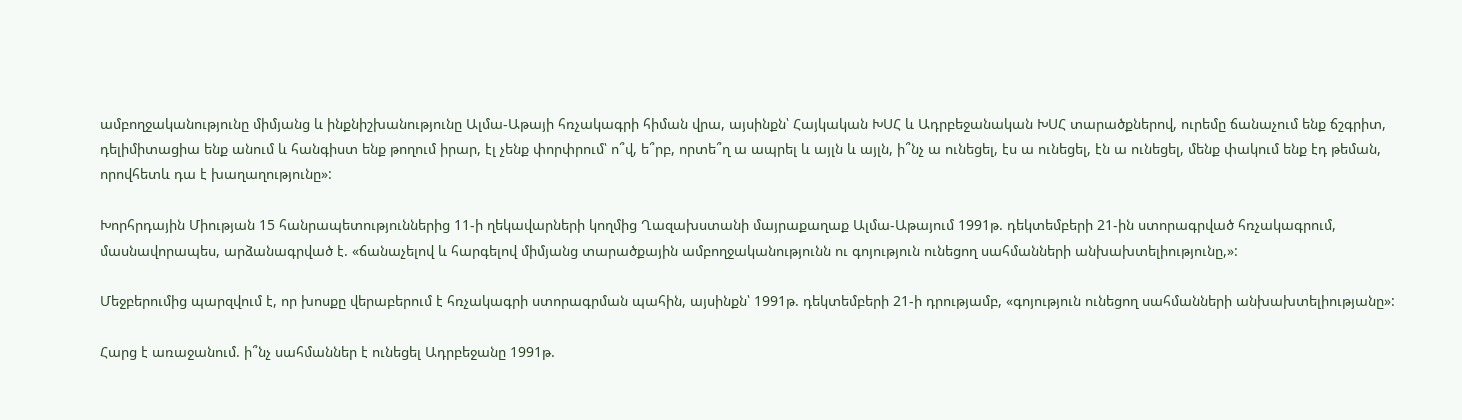ամբողջականությունը միմյանց և ինքնիշխանությունը Ալմա-Աթայի հռչակագրի հիման վրա, այսինքն՝ Հայկական ԽՍՀ և Ադրբեջանական ԽՍՀ տարածքներով, ուրեմը ճանաչում ենք ճշգրիտ, դելիմիտացիա ենք անում և հանգիստ ենք թողում իրար, էլ չենք փորփրում՝ ո՞վ, ե՞րբ, որտե՞ղ ա ապրել և այլն և այլն, ի՞նչ ա ունեցել, էս ա ունեցել, էն ա ունեցել, մենք փակում ենք էդ թեման, որովհետև դա է խաղաղությունը»:

Խորհրդային Միության 15 հանրապետություններից 11-ի ղեկավարների կողմից Ղազախստանի մայրաքաղաք Ալմա-Աթայում 1991թ. դեկտեմբերի 21-ին ստորագրված հռչակագրում, մասնավորապես, արձանագրված է. «ճանաչելով և հարգելով միմյանց տարածքային ամբողջականությունն ու գոյություն ունեցող սահմանների անխախտելիությունը,»:

Մեջբերումից պարզվում է, որ խոսքը վերաբերում է հռչակագրի ստորագրման պահին, այսինքն՝ 1991թ. դեկտեմբերի 21-ի դրությամբ, «գոյություն ունեցող սահմանների անխախտելիությանը»:

Հարց է առաջանում. ի՞նչ սահմաններ է ունեցել Ադրբեջանը 1991թ.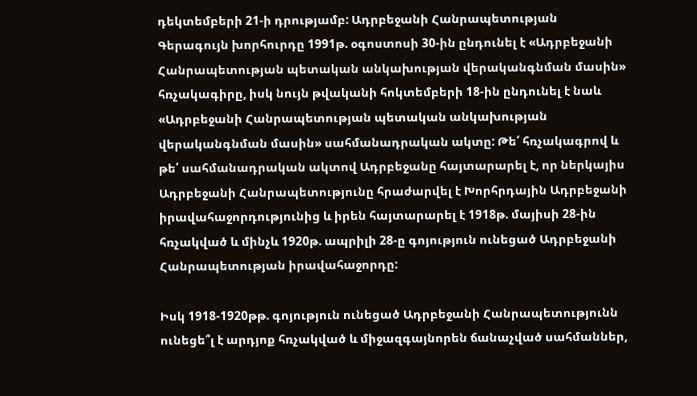դեկտեմբերի 21-ի դրությամբ: Ադրբեջանի Հանրապետության Գերագույն խորհուրդը 1991թ. օգոստոսի 30-ին ընդունել է «Ադրբեջանի Հանրապետության պետական անկախության վերականգնման մասին» հռչակագիրը, իսկ նույն թվականի հոկտեմբերի 18-ին ընդունել է նաև «Ադրբեջանի Հանրապետության պետական անկախության վերականգնման մասին» սահմանադրական ակտը: Թե՛ հռչակագրով և թե՛ սահմանադրական ակտով Ադրբեջանը հայտարարել է, որ ներկայիս Ադրբեջանի Հանրապետությունը հրաժարվել է Խորհրդային Ադրբեջանի իրավահաջորդությունից և իրեն հայտարարել է 1918թ. մայիսի 28-ին հռչակված և մինչև 1920թ. ապրիլի 28-ը գոյություն ունեցած Ադրբեջանի Հանրապետության իրավահաջորդը:

Իսկ 1918-1920թթ. գոյություն ունեցած Ադրբեջանի Հանրապետությունն ունեցե՞լ է արդյոք հռչակված և միջազգայնորեն ճանաչված սահմաններ,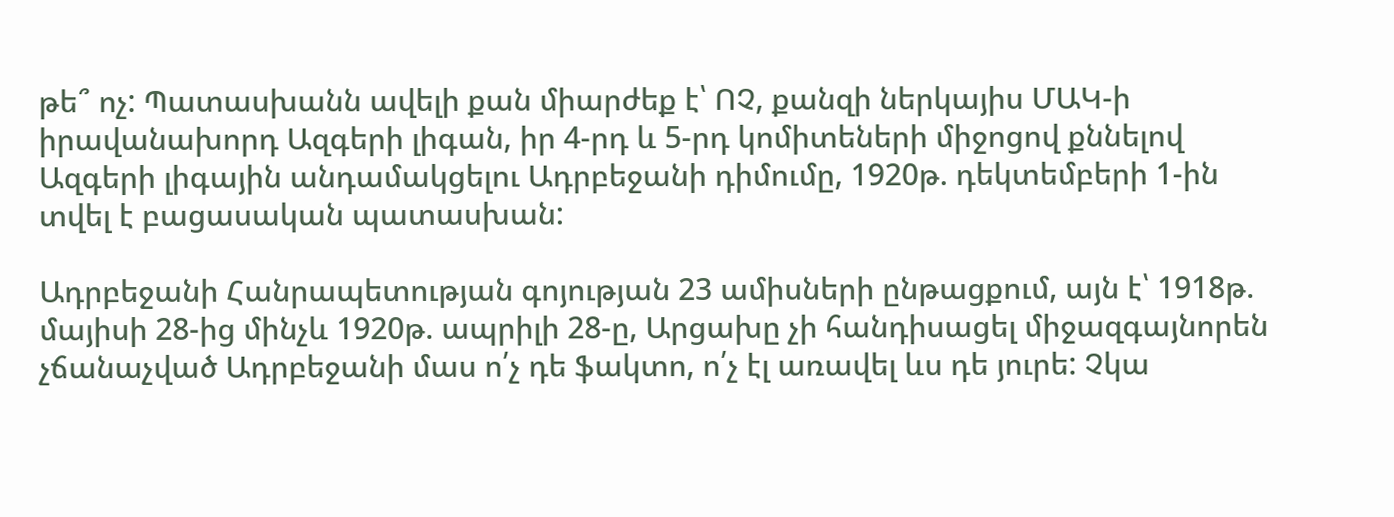թե՞ ոչ: Պատասխանն ավելի քան միարժեք է՝ ՈՉ, քանզի ներկայիս ՄԱԿ-ի իրավանախորդ Ազգերի լիգան, իր 4-րդ և 5-րդ կոմիտեների միջոցով քննելով Ազգերի լիգային անդամակցելու Ադրբեջանի դիմումը, 1920թ. դեկտեմբերի 1-ին տվել է բացասական պատասխան:

Ադրբեջանի Հանրապետության գոյության 23 ամիսների ընթացքում, այն է՝ 1918թ. մայիսի 28-ից մինչև 1920թ. ապրիլի 28-ը, Արցախը չի հանդիսացել միջազգայնորեն չճանաչված Ադրբեջանի մաս ո՛չ դե ֆակտո, ո՛չ էլ առավել ևս դե յուրե: Չկա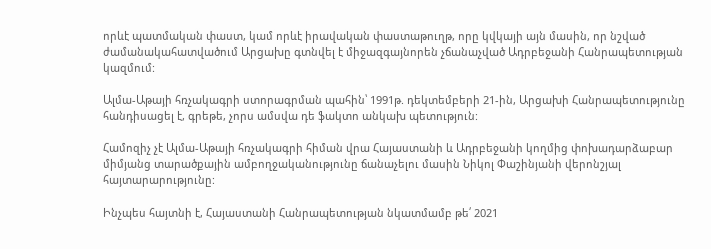որևէ պատմական փաստ, կամ որևէ իրավական փաստաթուղթ, որը կվկայի այն մասին, որ նշված ժամանակահատվածում Արցախը գտնվել է միջազգայնորեն չճանաչված Ադրբեջանի Հանրապետության կազմում:

Ալմա-Աթայի հռչակագրի ստորագրման պահին՝ 1991թ. դեկտեմբերի 21-ին, Արցախի Հանրապետությունը հանդիսացել է, գրեթե, չորս ամսվա դե ֆակտո անկախ պետություն:

Համոզիչ չէ Ալմա-Աթայի հռչակագրի հիման վրա Հայաստանի և Ադրբեջանի կողմից փոխադարձաբար միմյանց տարածքային ամբողջականությունը ճանաչելու մասին Նիկոլ Փաշինյանի վերոնշյալ հայտարարությունը:

Ինչպես հայտնի է, Հայաստանի Հանրապետության նկատմամբ թե՛ 2021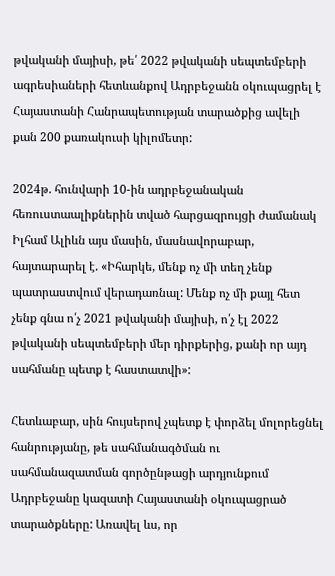թվականի մայիսի, թե՛ 2022 թվականի սեպտեմբերի ագրեսիաների հետևանքով Ադրբեջանն օկուպացրել է Հայաստանի Հանրապետության տարածքից ավելի քան 200 քառակուսի կիլոմետր:

2024թ. հունվարի 10-ին ադրբեջանական հեռուստաալիքներին տված հարցազրույցի ժամանակ Իլհամ Ալիևն այս մասին, մասնավորաբար, հայտարարել է. «Իհարկե, մենք ոչ մի տեղ չենք պատրաստվում վերադառնալ: Մենք ոչ մի քայլ հետ չենք գնա ո՛չ 2021 թվականի մայիսի, ո՛չ էլ 2022 թվականի սեպտեմբերի մեր դիրքերից, քանի որ այդ սահմանը պետք է հաստատվի»:

Հետևաբար, սին հույսերով չպետք է փորձել մոլորեցնել հանրությանը, թե սահմանագծման ու սահմանազատման գործընթացի արդյունքում Ադրբեջանը կազատի Հայաստանի օկուպացրած տարածքները: Առավել ևս, որ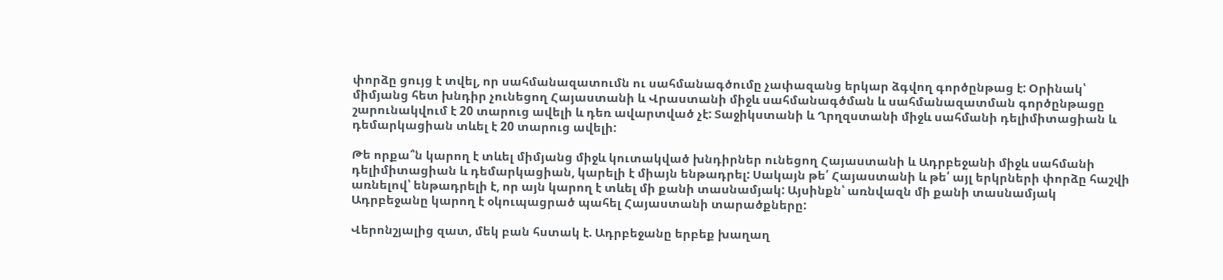փորձը ցույց է տվել, որ սահմանազատումն ու սահմանագծումը չափազանց երկար ձգվող գործընթաց է: Օրինակ՝ միմյանց հետ խնդիր չունեցող Հայաստանի և Վրաստանի միջև սահմանագծման և սահմանազատման գործընթացը շարունակվում է 20 տարուց ավելի և դեռ ավարտված չէ: Տաջիկստանի և Ղրղզստանի միջև սահմանի դելիմիտացիան և դեմարկացիան տևել է 20 տարուց ավելի:

Թե որքա՞ն կարող է տևել միմյանց միջև կուտակված խնդիրներ ունեցող Հայաստանի և Ադրբեջանի միջև սահմանի դելիմիտացիան և դեմարկացիան, կարելի է միայն ենթադրել: Սակայն թե՛ Հայաստանի և թե՛ այլ երկրների փորձը հաշվի առնելով՝ ենթադրելի է, որ այն կարող է տևել մի քանի տասնամյակ: Այսինքն՝ առնվազն մի քանի տասնամյակ Ադրբեջանը կարող է օկուպացրած պահել Հայաստանի տարածքները:

Վերոնշյալից զատ, մեկ բան հստակ է. Ադրբեջանը երբեք խաղաղ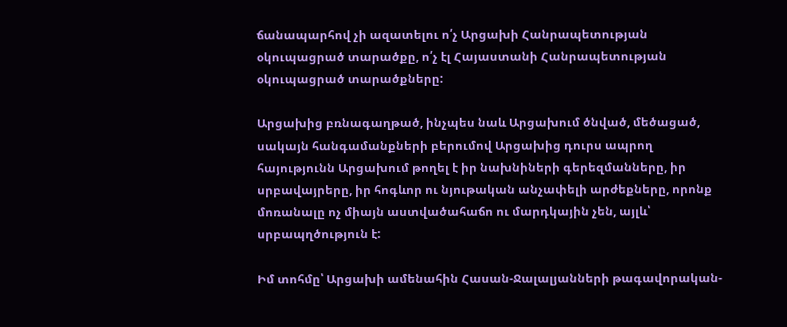ճանապարհով չի ազատելու ո՛չ Արցախի Հանրապետության օկուպացրած տարածքը, ո՛չ էլ Հայաստանի Հանրապետության օկուպացրած տարածքները:

Արցախից բռնագաղթած, ինչպես նաև Արցախում ծնված, մեծացած, սակայն հանգամանքների բերումով Արցախից դուրս ապրող հայությունն Արցախում թողել է իր նախնիների գերեզմանները, իր սրբավայրերը, իր հոգևոր ու նյութական անչափելի արժեքները, որոնք մոռանալը ոչ միայն աստվածահաճո ու մարդկային չեն, այլև՝ սրբապղծություն է:

Իմ տոհմը՝ Արցախի ամենահին Հասան-Ջալալյանների թագավորական-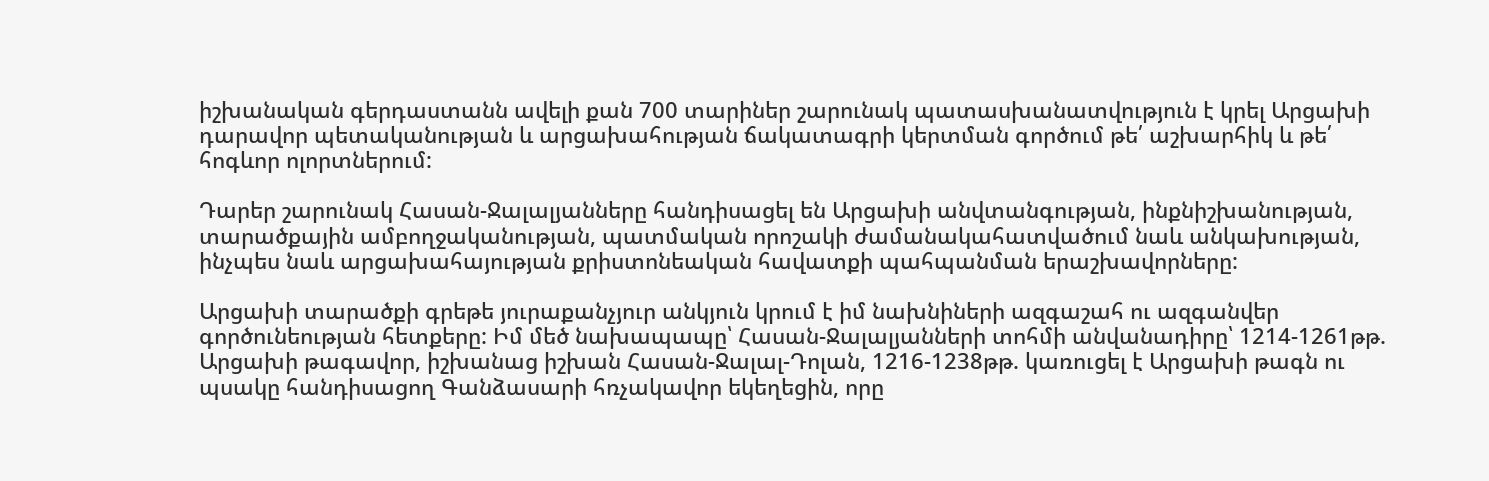իշխանական գերդաստանն ավելի քան 700 տարիներ շարունակ պատասխանատվություն է կրել Արցախի դարավոր պետականության և արցախահության ճակատագրի կերտման գործում թե՛ աշխարհիկ և թե՛ հոգևոր ոլորտներում:

Դարեր շարունակ Հասան-Ջալալյանները հանդիսացել են Արցախի անվտանգության, ինքնիշխանության, տարածքային ամբողջականության, պատմական որոշակի ժամանակահատվածում նաև անկախության, ինչպես նաև արցախահայության քրիստոնեական հավատքի պահպանման երաշխավորները:

Արցախի տարածքի գրեթե յուրաքանչյուր անկյուն կրում է իմ նախնիների ազգաշահ ու ազգանվեր գործունեության հետքերը: Իմ մեծ նախապապը՝ Հասան-Ջալալյանների տոհմի անվանադիրը՝ 1214-1261թթ. Արցախի թագավոր, իշխանաց իշխան Հասան-Ջալալ-Դոլան, 1216-1238թթ. կառուցել է Արցախի թագն ու պսակը հանդիսացող Գանձասարի հռչակավոր եկեղեցին, որը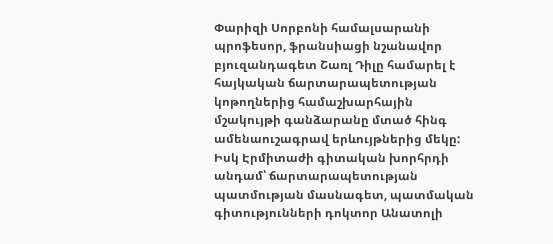Փարիզի Սորբոնի համալսարանի պրոֆեսոր, ֆրանսիացի նշանավոր բյուզանդագետ Շառլ Դիլը համարել է հայկական ճարտարապետության կոթողներից համաշխարհային մշակույթի գանձարանը մտած հինգ ամենաուշագրավ երևույթներից մեկը: Իսկ Էրմիտաժի գիտական խորհրդի անդամ՝ ճարտարապետության պատմության մասնագետ, պատմական գիտությունների դոկտոր Անատոլի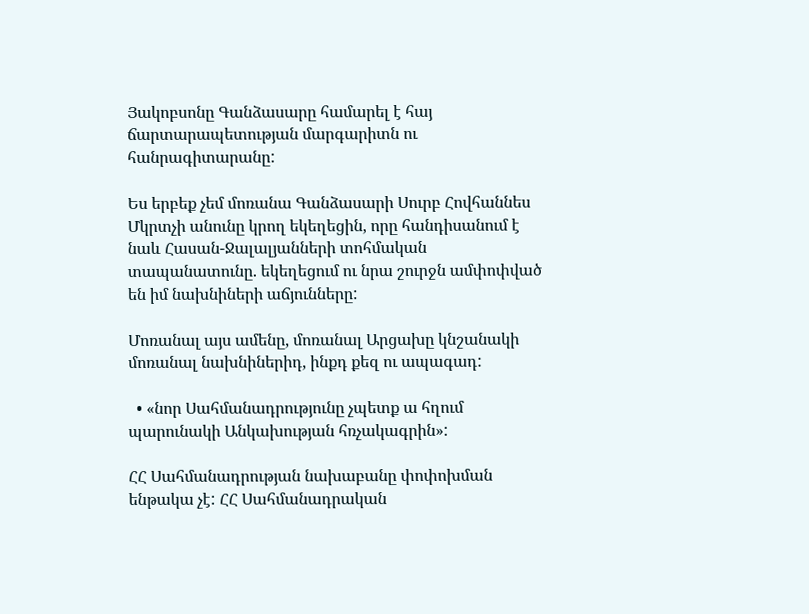Յակոբսոնը Գանձասարը համարել է հայ ճարտարապետության մարգարիտն ու հանրագիտարանը:

Ես երբեք չեմ մոռանա Գանձասարի Սուրբ Հովհաննես Մկրտչի անունը կրող եկեղեցին, որը հանդիսանում է նաև Հասան-Ջալալյանների տոհմական տապանատունը. եկեղեցում ու նրա շուրջն ամփոփված են իմ նախնիների աճյունները:

Մոռանալ այս ամենը, մոռանալ Արցախը կնշանակի մոռանալ նախնիներիդ, ինքդ քեզ ու ապագադ:

  • «նոր Սահմանադրությունը չպետք ա հղում պարունակի Անկախության հռչակագրին»:

ՀՀ Սահմանադրության նախաբանը փոփոխման ենթակա չէ: ՀՀ Սահմանադրական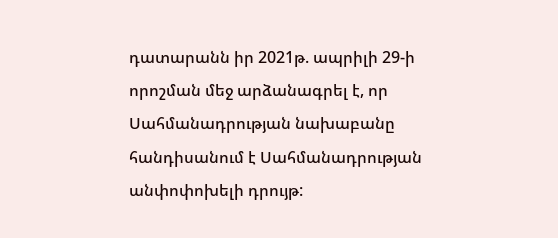դատարանն իր 2021թ. ապրիլի 29-ի որոշման մեջ արձանագրել է, որ Սահմանադրության նախաբանը հանդիսանում է Սահմանադրության անփոփոխելի դրույթ: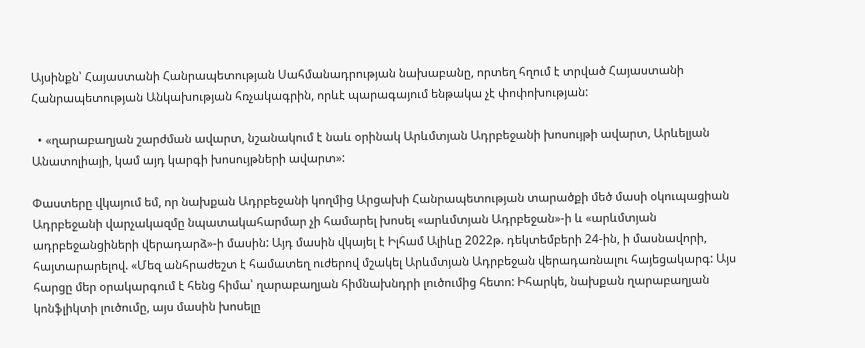Այսինքն՝ Հայաստանի Հանրապետության Սահմանադրության նախաբանը, որտեղ հղում է տրված Հայաստանի Հանրապետության Անկախության հռչակագրին, որևէ պարագայում ենթակա չէ փոփոխության:

  • «ղարաբաղյան շարժման ավարտ, նշանակում է նաև օրինակ Արևմտյան Ադրբեջանի խոսույթի ավարտ, Արևելյան Անատոլիայի, կամ այդ կարգի խոսույթների ավարտ»:

Փաստերը վկայում եմ, որ նախքան Ադրբեջանի կողմից Արցախի Հանրապետության տարածքի մեծ մասի օկուպացիան Ադրբեջանի վարչակազմը նպատակահարմար չի համարել խոսել «արևմտյան Ադրբեջան»-ի և «արևմտյան ադրբեջանցիների վերադարձ»-ի մասին: Այդ մասին վկայել է Իլհամ Ալիևը 2022թ. դեկտեմբերի 24-ին, ի մասնավորի, հայտարարելով. «Մեզ անհրաժեշտ է համատեղ ուժերով մշակել Արևմտյան Ադրբեջան վերադառնալու հայեցակարգ: Այս հարցը մեր օրակարգում է հենց հիմա՝ ղարաբաղյան հիմնախնդրի լուծումից հետո: Իհարկե, նախքան ղարաբաղյան կոնֆլիկտի լուծումը, այս մասին խոսելը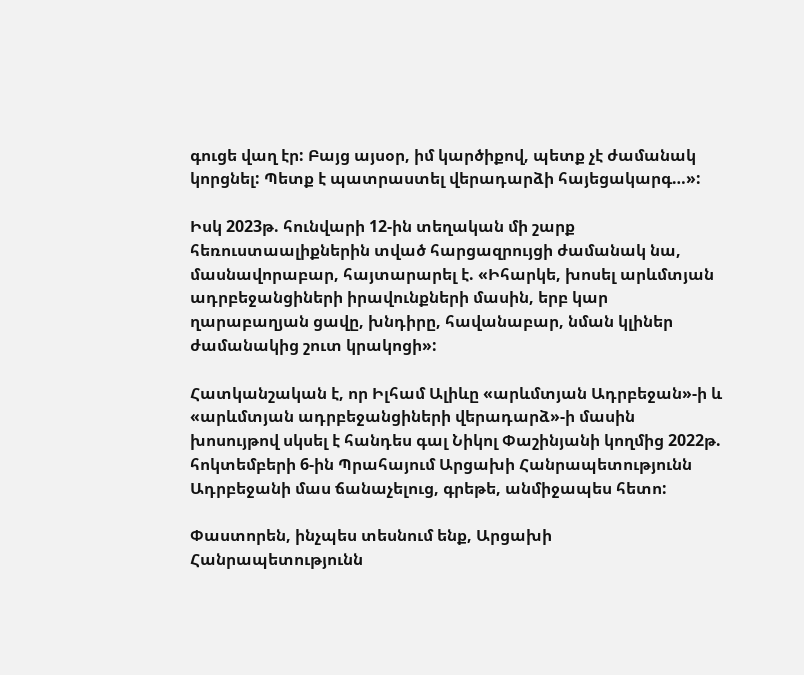գուցե վաղ էր: Բայց այսօր, իմ կարծիքով, պետք չէ ժամանակ կորցնել: Պետք է պատրաստել վերադարձի հայեցակարգ…»:

Իսկ 2023թ. հունվարի 12-ին տեղական մի շարք հեռուստաալիքներին տված հարցազրույցի ժամանակ նա, մասնավորաբար, հայտարարել է. «Իհարկե, խոսել արևմտյան ադրբեջանցիների իրավունքների մասին, երբ կար ղարաբաղյան ցավը, խնդիրը, հավանաբար, նման կլիներ ժամանակից շուտ կրակոցի»:

Հատկանշական է, որ Իլհամ Ալիևը «արևմտյան Ադրբեջան»-ի և «արևմտյան ադրբեջանցիների վերադարձ»-ի մասին խոսույթով սկսել է հանդես գալ Նիկոլ Փաշինյանի կողմից 2022թ. հոկտեմբերի 6-ին Պրահայում Արցախի Հանրապետությունն Ադրբեջանի մաս ճանաչելուց, գրեթե, անմիջապես հետո:

Փաստորեն, ինչպես տեսնում ենք, Արցախի Հանրապետությունն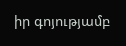իր գոյությամբ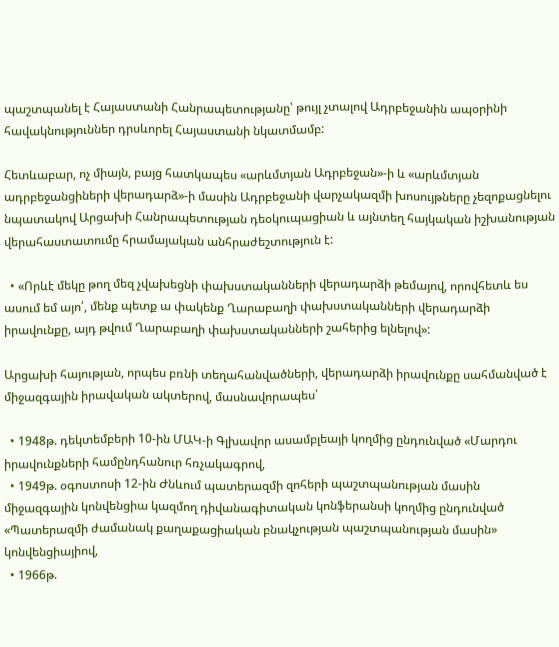պաշտպանել է Հայաստանի Հանրապետությանը՝ թույլ չտալով Ադրբեջանին ապօրինի հավակնություններ դրսևորել Հայաստանի նկատմամբ:

Հետևաբար, ոչ միայն, բայց հատկապես «արևմտյան Ադրբեջան»-ի և «արևմտյան ադրբեջանցիների վերադարձ»-ի մասին Ադրբեջանի վարչակազմի խոսույթները չեզոքացնելու նպատակով Արցախի Հանրապետության դեօկուպացիան և այնտեղ հայկական իշխանության վերահաստատումը հրամայական անհրաժեշտություն է:

  • «Որևէ մեկը թող մեզ չվախեցնի փախստականների վերադարձի թեմայով, որովհետև ես ասում եմ այո՛, մենք պետք ա փակենք Ղարաբաղի փախստականների վերադարձի իրավունքը, այդ թվում Ղարաբաղի փախստականների շահերից ելնելով»:

Արցախի հայության, որպես բռնի տեղահանվածների, վերադարձի իրավունքը սահմանված է միջազգային իրավական ակտերով, մասնավորապես՝

  • 1948թ. դեկտեմբերի 10-ին ՄԱԿ-ի Գլխավոր ասամբլեայի կողմից ընդունված «Մարդու իրավունքների համընդհանուր հռչակագրով,
  • 1949թ. օգոստոսի 12-ին Ժնևում պատերազմի զոհերի պաշտպանության մասին միջազգային կոնվենցիա կազմող դիվանագիտական կոնֆերանսի կողմից ընդունված «Պատերազմի ժամանակ քաղաքացիական բնակչության պաշտպանության մասին» կոնվենցիայիով,
  • 1966թ.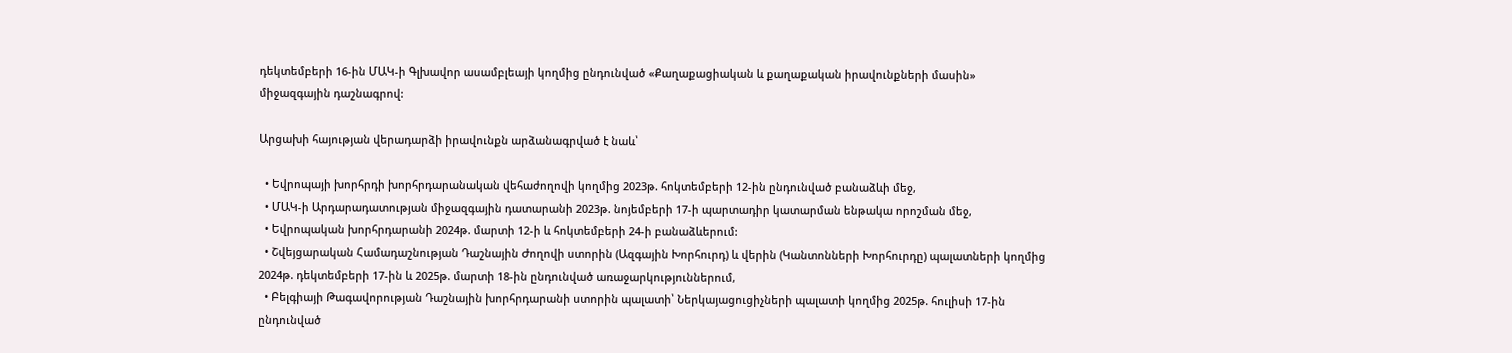դեկտեմբերի 16-ին ՄԱԿ-ի Գլխավոր ասամբլեայի կողմից ընդունված «Քաղաքացիական և քաղաքական իրավունքների մասին» միջազգային դաշնագրով:

Արցախի հայության վերադարձի իրավունքն արձանագրված է նաև՝

  • Եվրոպայի խորհրդի խորհրդարանական վեհաժողովի կողմից 2023թ. հոկտեմբերի 12-ին ընդունված բանաձևի մեջ,
  • ՄԱԿ-ի Արդարադատության միջազգային դատարանի 2023թ. նոյեմբերի 17-ի պարտադիր կատարման ենթակա որոշման մեջ,
  • Եվրոպական խորհրդարանի 2024թ. մարտի 12-ի և հոկտեմբերի 24-ի բանաձևերում:
  • Շվեյցարական Համադաշնության Դաշնային Ժողովի ստորին (Ազգային Խորհուրդ) և վերին (Կանտոնների Խորհուրդը) պալատների կողմից 2024թ. դեկտեմբերի 17-ին և 2025թ. մարտի 18-ին ընդունված առաջարկություններում,
  • Բելգիայի Թագավորության Դաշնային խորհրդարանի ստորին պալատի՝ Ներկայացուցիչների պալատի կողմից 2025թ. հուլիսի 17-ին ընդունված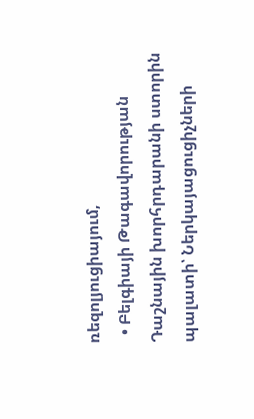ռեզոլյուցիայում,
  • Բելգիայի Թագավորության Դաշնային խորհրդարանի ստորին պալատի՝ Ներկայացուցիչների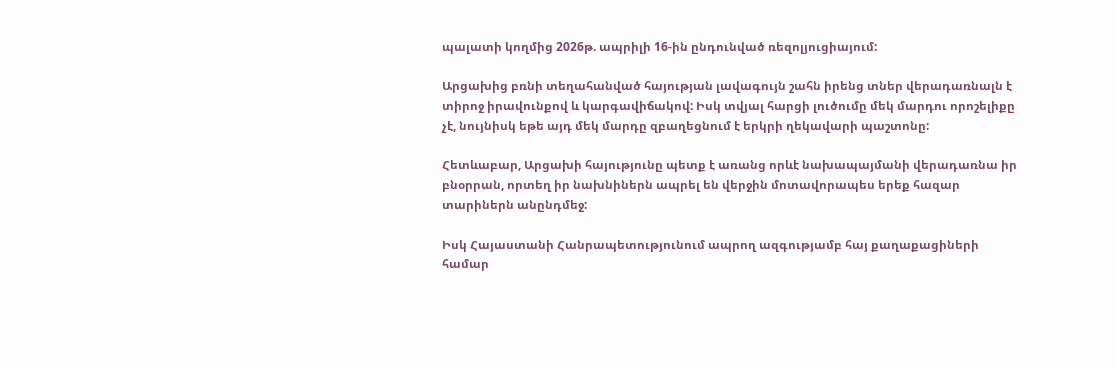պալատի կողմից 2026թ. ապրիլի 16-ին ընդունված ռեզոլյուցիայում:

Արցախից բռնի տեղահանված հայության լավագույն շահն իրենց տներ վերադառնալն է տիրոջ իրավունքով և կարգավիճակով: Իսկ տվյալ հարցի լուծումը մեկ մարդու որոշելիքը չէ, նույնիսկ եթե այդ մեկ մարդը զբաղեցնում է երկրի ղեկավարի պաշտոնը:

Հետևաբար, Արցախի հայությունը պետք է առանց որևէ նախապայմանի վերադառնա իր բնօրրան, որտեղ իր նախնիներն ապրել են վերջին մոտավորապես երեք հազար տարիներն անընդմեջ:

Իսկ Հայաստանի Հանրապետությունում ապրող ազգությամբ հայ քաղաքացիների համար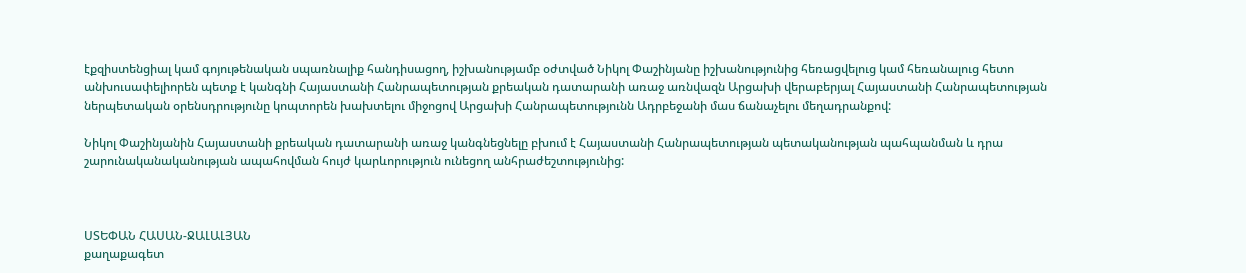էքզիստենցիալ կամ գոյութենական սպառնալիք հանդիսացող, իշխանությամբ օժտված Նիկոլ Փաշինյանը իշխանությունից հեռացվելուց կամ հեռանալուց հետո անխուսափելիորեն պետք է կանգնի Հայաստանի Հանրապետության քրեական դատարանի առաջ առնվազն Արցախի վերաբերյալ Հայաստանի Հանրապետության ներպետական օրենսդրությունը կոպտորեն խախտելու միջոցով Արցախի Հանրապետությունն Ադրբեջանի մաս ճանաչելու մեղադրանքով:

Նիկոլ Փաշինյանին Հայաստանի քրեական դատարանի առաջ կանգնեցնելը բխում է Հայաստանի Հանրապետության պետականության պահպանման և դրա շարունականականության ապահովման հույժ կարևորություն ունեցող անհրաժեշտությունից:



ՍՏԵՓԱՆ ՀԱՍԱՆ-ՋԱԼԱԼՅԱՆ
քաղաքագետ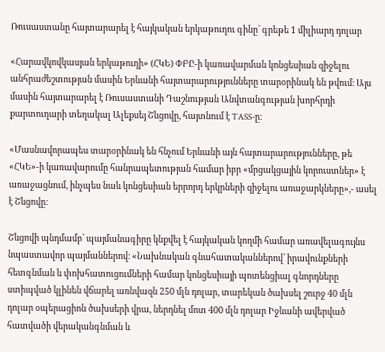Ռուսաստանը հայտարարել է հայկական երկաթուղու գինը՝ գրեթե 1 միլիարդ դոլար

«Հարավկովկասյան երկաթուղի» (ՀԿԵ) ՓԲԸ-ի կառավարման կոնցեսիան զիջելու անհրաժեշտության մասին Երևանի հայտարարությունները տարօրինակ են թվում։ Այս մասին հայտարարել է Ռուսաստանի Դաշնության Անվտանգության խորհրդի քարտուղարի տեղակալ Ալեքսեյ Շևցովը, հայտնում է TASS-ը։

«Մասնավորապես տարօրինակ են հնչում Երևանի այն հայտարարությունները, թե «ՀԿԵ»-ի կառավարումը հանրապետության համար իբր «մրցակցային կորուստներ» է առաջացնում, ինչպես նաև կոնցեսիան երրորդ երկրների զիջելու առաջարկները»,- ասել է Շևցովը։

Շևցովի պնդմամբ՝ պայմանագիրը կնքվել է հայկական կողմի համար առավելագույնս նպաստավոր պայմաններով։ «Նախնական գնահատականներով՝ իրավունքների հետգնման և փոխհատուցումների համար կոնցեսիայի պոտենցիալ գնորդները ստիպված կլինեն վճարել առնվազն 250 մլն դոլար, տարեկան ծախսել շուրջ 40 մլն դոլար օպերացիոն ծախսերի վրա, ներդնել մոտ 400 մլն դոլար Իջևանի ավերված հատվածի վերականգնման և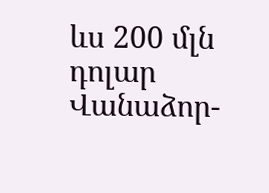ևս 200 մլն դոլար Վանաձոր-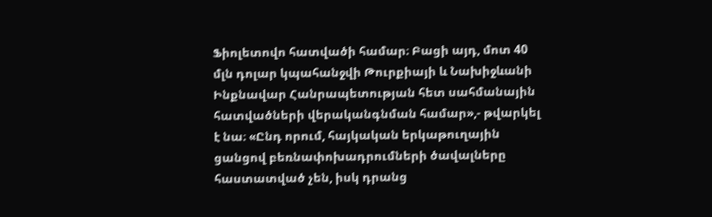Ֆիոլետովո հատվածի համար։ Բացի այդ, մոտ 40 մլն դոլար կպահանջվի Թուրքիայի և Նախիջևանի Ինքնավար Հանրապետության հետ սահմանային հատվածների վերականգնման համար»,- թվարկել է նա։ «Ընդ որում, հայկական երկաթուղային ցանցով բեռնափոխադրումների ծավալները հաստատված չեն, իսկ դրանց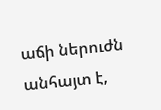աճի ներուժն անհայտ է,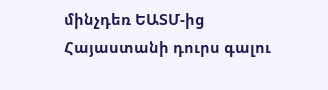մինչդեռ ԵԱՏՄ-ից Հայաստանի դուրս գալու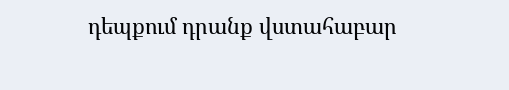դեպքում դրանք վստահաբար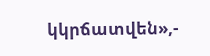կկրճատվեն»,-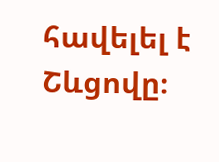հավելել է Շևցովը։